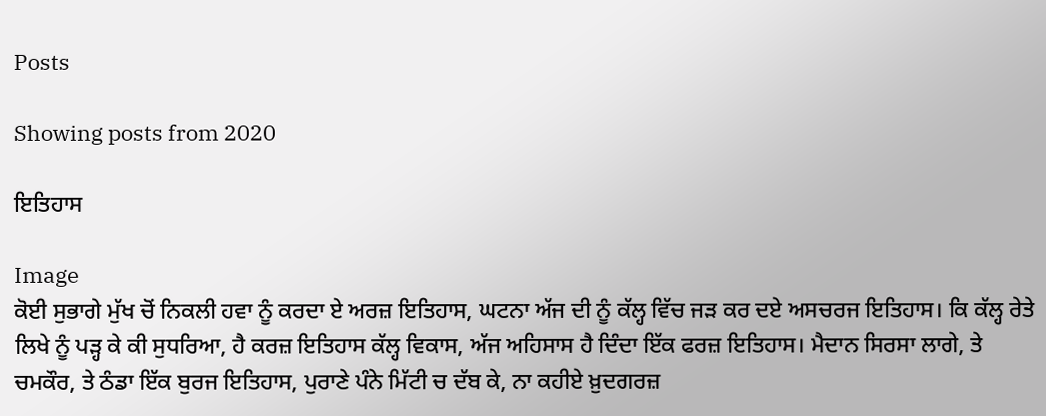Posts

Showing posts from 2020

ਇਤਿਹਾਸ

Image
ਕੋਈ ਸੁਭਾਗੇ ਮੁੱਖ ਚੋਂ ਨਿਕਲੀ ਹਵਾ ਨੂੰ ਕਰਦਾ ਏ ਅਰਜ਼ ਇਤਿਹਾਸ, ਘਟਨਾ ਅੱਜ ਦੀ ਨੂੰ ਕੱਲ੍ਹ ਵਿੱਚ ਜੜ ਕਰ ਦਏ ਅਸਚਰਜ ਇਤਿਹਾਸ। ਕਿ ਕੱਲ੍ਹ ਰੇਤੇ ਲਿਖੇ ਨੂੰ ਪੜ੍ਹ ਕੇ ਕੀ ਸੁਧਰਿਆ, ਹੈ ਕਰਜ਼ ਇਤਿਹਾਸ ਕੱਲ੍ਹ ਵਿਕਾਸ, ਅੱਜ ਅਹਿਸਾਸ ਹੈ ਦਿੰਦਾ ਇੱਕ ਫਰਜ਼ ਇਤਿਹਾਸ। ਮੈਦਾਨ ਸਿਰਸਾ ਲਾਗੇ, ਤੇ ਚਮਕੌਰ, ਤੇ ਠੰਡਾ ਇੱਕ ਬੁਰਜ ਇਤਿਹਾਸ, ਪੁਰਾਣੇ ਪੰਨੇ ਮਿੱਟੀ ਚ ਦੱਬ ਕੇ, ਨਾ ਕਹੀਏ ਖ਼ੁਦਗਰਜ਼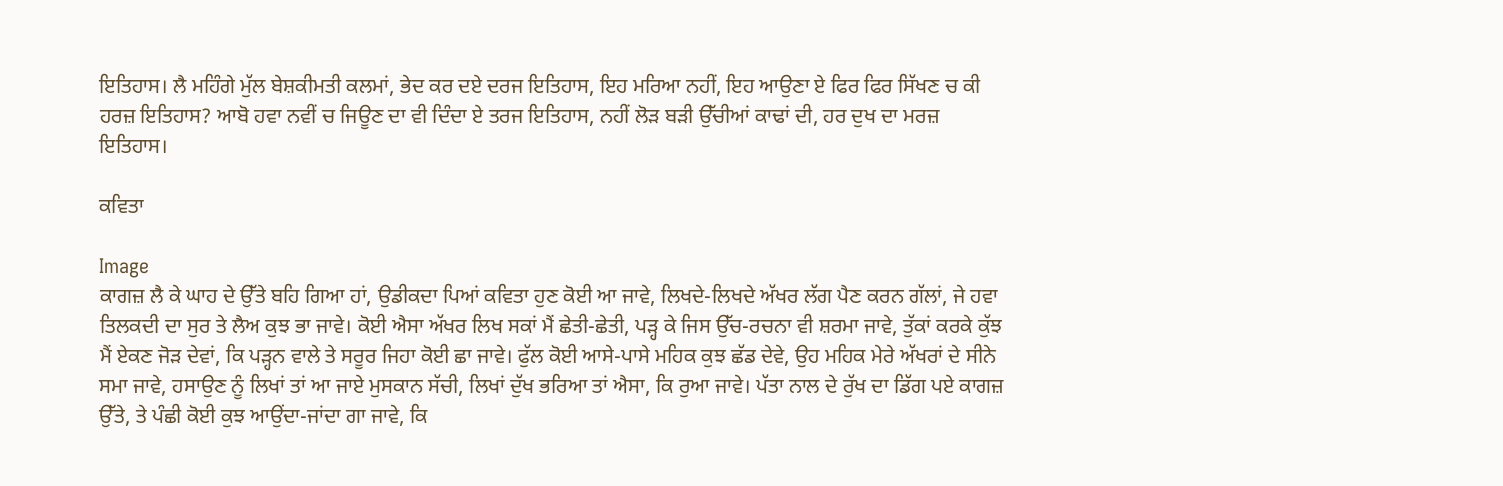ਇਤਿਹਾਸ। ਲੈ ਮਹਿੰਗੇ ਮੁੱਲ ਬੇਸ਼ਕੀਮਤੀ ਕਲਮਾਂ, ਭੇਦ ਕਰ ਦਏ ਦਰਜ ਇਤਿਹਾਸ, ਇਹ ਮਰਿਆ ਨਹੀਂ, ਇਹ ਆਉਣਾ ਏ ਫਿਰ ਫਿਰ ਸਿੱਖਣ ਚ ਕੀ ਹਰਜ਼ ਇਤਿਹਾਸ? ਆਬੋ ਹਵਾ ਨਵੀਂ ਚ ਜਿਊਣ ਦਾ ਵੀ ਦਿੰਦਾ ਏ ਤਰਜ ਇਤਿਹਾਸ, ਨਹੀਂ ਲੋੜ ਬੜੀ ਉੱਚੀਆਂ ਕਾਢਾਂ ਦੀ, ਹਰ ਦੁਖ ਦਾ ਮਰਜ਼ ਇਤਿਹਾਸ।

ਕਵਿਤਾ

Image
ਕਾਗਜ਼ ਲੈ ਕੇ ਘਾਹ ਦੇ ਉੱਤੇ ਬਹਿ ਗਿਆ ਹਾਂ, ਉਡੀਕਦਾ ਪਿਆਂ ਕਵਿਤਾ ਹੁਣ ਕੋਈ ਆ ਜਾਵੇ, ਲਿਖਦੇ-ਲਿਖਦੇ ਅੱਖਰ ਲੱਗ ਪੈਣ ਕਰਨ ਗੱਲਾਂ, ਜੇ ਹਵਾ ਤਿਲਕਦੀ ਦਾ ਸੁਰ ਤੇ ਲੈਅ ਕੁਝ ਭਾ ਜਾਵੇ। ਕੋਈ ਐਸਾ ਅੱਖਰ ਲਿਖ ਸਕਾਂ ਮੈਂ ਛੇਤੀ-ਛੇਤੀ, ਪੜ੍ਹ ਕੇ ਜਿਸ ਉੱਚ-ਰਚਨਾ ਵੀ ਸ਼ਰਮਾ ਜਾਵੇ, ਤੁੱਕਾਂ ਕਰਕੇ ਕੁੱਝ ਮੈਂ ਏਕਣ ਜੋੜ ਦੇਵਾਂ, ਕਿ ਪੜ੍ਹਨ ਵਾਲੇ ਤੇ ਸਰੂਰ ਜਿਹਾ ਕੋਈ ਛਾ ਜਾਵੇ। ਫੁੱਲ ਕੋਈ ਆਸੇ-ਪਾਸੇ ਮਹਿਕ ਕੁਝ ਛੱਡ ਦੇਵੇ, ਉਹ ਮਹਿਕ ਮੇਰੇ ਅੱਖਰਾਂ ਦੇ ਸੀਨੇ ਸਮਾ ਜਾਵੇ, ਹਸਾਉਣ ਨੂੰ ਲਿਖਾਂ ਤਾਂ ਆ ਜਾਏ ਮੁਸਕਾਨ ਸੱਚੀ, ਲਿਖਾਂ ਦੁੱਖ ਭਰਿਆ ਤਾਂ ਐਸਾ, ਕਿ ਰੁਆ ਜਾਵੇ। ਪੱਤਾ ਨਾਲ ਦੇ ਰੁੱਖ ਦਾ ਡਿੱਗ ਪਏ ਕਾਗਜ਼ ਉੱਤੇ, ਤੇ ਪੰਛੀ ਕੋਈ ਕੁਝ ਆਉਂਦਾ-ਜਾਂਦਾ ਗਾ ਜਾਵੇ, ਕਿ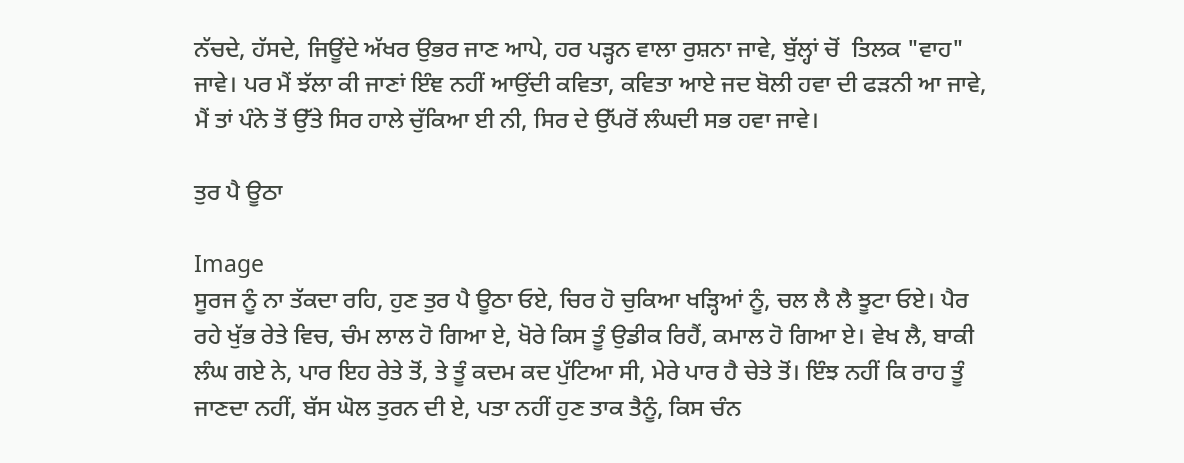ਨੱਚਦੇ, ਹੱਸਦੇ, ਜਿਊਂਦੇ ਅੱਖਰ ਉਭਰ ਜਾਣ ਆਪੇ, ਹਰ ਪੜ੍ਹਨ ਵਾਲਾ ਰੁਸ਼ਨਾ ਜਾਵੇ, ਬੁੱਲ੍ਹਾਂ ਚੋਂ  ਤਿਲਕ "ਵਾਹ" ਜਾਵੇ। ਪਰ ਮੈਂ ਝੱਲਾ ਕੀ ਜਾਣਾਂ ਇੰਞ ਨਹੀਂ ਆਉਂਦੀ ਕਵਿਤਾ, ਕਵਿਤਾ ਆਏ ਜਦ ਬੋਲੀ ਹਵਾ ਦੀ ਫੜਨੀ ਆ ਜਾਵੇ, ਮੈਂ ਤਾਂ ਪੰਨੇ ਤੋਂ ਉੱਤੇ ਸਿਰ ਹਾਲੇ ਚੁੱਕਿਆ ਈ ਨੀ, ਸਿਰ ਦੇ ਉੱਪਰੋਂ ਲੰਘਦੀ ਸਭ ਹਵਾ ਜਾਵੇ।

ਤੁਰ ਪੈ ਊਠਾ

Image
ਸੂਰਜ ਨੂੰ ਨਾ ਤੱਕਦਾ ਰਹਿ, ਹੁਣ ਤੁਰ ਪੈ ਊਠਾ ਓਏ, ਚਿਰ ਹੋ ਚੁਕਿਆ ਖੜ੍ਹਿਆਂ ਨੂੰ, ਚਲ ਲੈ ਲੈ ਝੂਟਾ ਓਏ। ਪੈਰ ਰਹੇ ਖੁੱਭ ਰੇਤੇ ਵਿਚ, ਚੰਮ ਲਾਲ ਹੋ ਗਿਆ ਏ, ਖੋਰੇ ਕਿਸ ਤੂੰ ਉਡੀਕ ਰਿਹੈਂ, ਕਮਾਲ ਹੋ ਗਿਆ ਏ। ਵੇਖ ਲੈ, ਬਾਕੀ ਲੰਘ ਗਏ ਨੇ, ਪਾਰ ਇਹ ਰੇਤੇ ਤੋਂ, ਤੇ ਤੂੰ ਕਦਮ ਕਦ ਪੁੱਟਿਆ ਸੀ, ਮੇਰੇ ਪਾਰ ਹੈ ਚੇਤੇ ਤੋਂ। ਇੰਝ ਨਹੀਂ ਕਿ ਰਾਹ ਤੂੰ ਜਾਣਦਾ ਨਹੀਂ, ਬੱਸ ਘੋਲ ਤੁਰਨ ਦੀ ਏ, ਪਤਾ ਨਹੀਂ ਹੁਣ ਤਾਕ ਤੈਨੂੰ, ਕਿਸ ਚੰਨ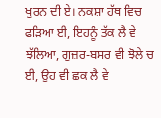ਖੁਰਨ ਦੀ ਏ। ਨਕਸ਼ਾ ਹੱਥ ਵਿਚ ਫੜਿਆ ਈ, ਇਹਨੂੰ ਤੱਕ ਲੈ ਵੇ ਝੱਲਿਆ, ਗੁਜ਼ਰ-ਬਸਰ ਵੀ ਝੋਲੇ ਚ ਈ, ਉਹ ਵੀ ਛਕ ਲੈ ਵੇ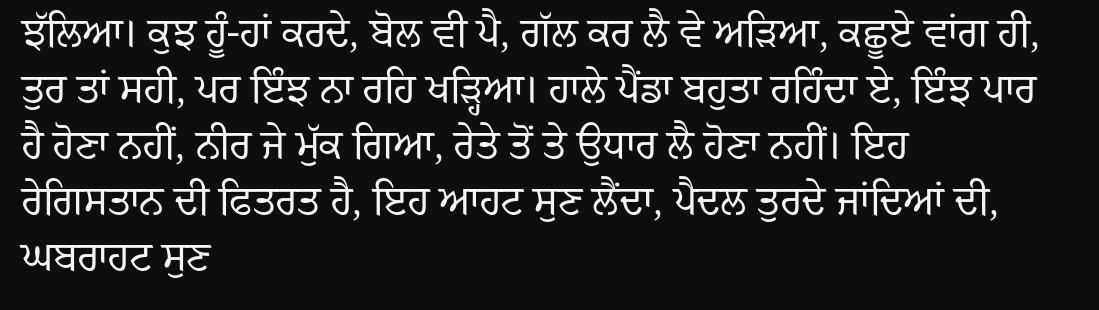ਝੱਲਿਆ। ਕੁਝ ਹੂੰ-ਹਾਂ ਕਰਦੇ, ਬੋਲ ਵੀ ਪੈ, ਗੱਲ ਕਰ ਲੈ ਵੇ ਅੜਿਆ, ਕਛੂਏ ਵਾਂਗ ਹੀ, ਤੁਰ ਤਾਂ ਸਹੀ, ਪਰ ਇੰਝ ਨਾ ਰਹਿ ਖੜ੍ਹਿਆ। ਹਾਲੇ ਪੈਂਡਾ ਬਹੁਤਾ ਰਹਿੰਦਾ ਏ, ਇੰਝ ਪਾਰ ਹੈ ਹੋਣਾ ਨਹੀਂ, ਨੀਰ ਜੇ ਮੁੱਕ ਗਿਆ, ਰੇਤੇ ਤੋਂ ਤੇ ਉਧਾਰ ਲੈ ਹੋਣਾ ਨਹੀਂ। ਇਹ ਰੇਗਿਸਤਾਨ ਦੀ ਫਿਤਰਤ ਹੈ, ਇਹ ਆਹਟ ਸੁਣ ਲੈਂਦਾ, ਪੈਦਲ ਤੁਰਦੇ ਜਾਂਦਿਆਂ ਦੀ, ਘਬਰਾਹਟ ਸੁਣ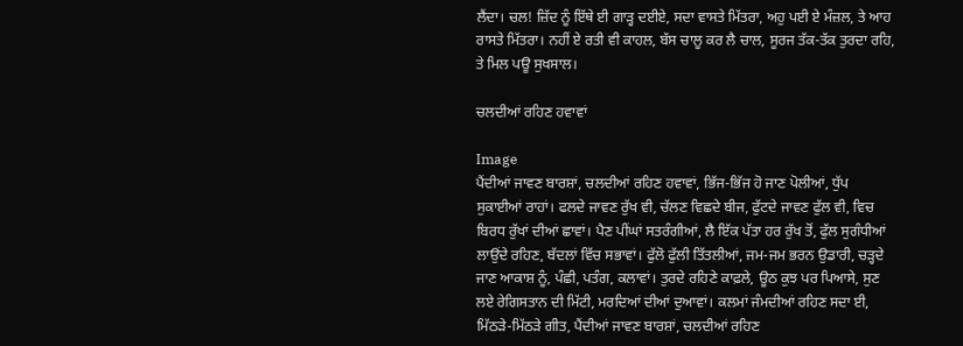ਲੈਂਦਾ। ਚਲ! ਜ਼ਿੱਦ ਨੂੰ ਇੱਥੇ ਈ ਗਾੜ੍ਹ ਦਈਏ, ਸਦਾ ਵਾਸਤੇ ਮਿੱਤਰਾ, ਅਹੁ ਪਈ ਏ ਮੰਜ਼ਲ, ਤੇ ਆਹ ਰਾਸਤੇ ਮਿੱਤਰਾ। ਨਹੀਂ ਏ ਰਤੀ ਵੀ ਕਾਹਲ, ਬੱਸ ਚਾਲੂ ਕਰ ਲੈ ਚਾਲ, ਸੂਰਜ ਤੱਕ-ਤੱਕ ਤੁਰਦਾ ਰਹਿ, ਤੇ ਮਿਲ ਪਊ ਸੁਖਸਾਲ।

ਚਲਦੀਆਂ ਰਹਿਣ ਹਵਾਵਾਂ

Image
ਪੈਂਦੀਆਂ ਜਾਵਣ ਬਾਰਸ਼ਾਂ, ਚਲਦੀਆਂ ਰਹਿਣ ਹਵਾਵਾਂ, ਭਿੱਜ-ਭਿੱਜ ਹੋ ਜਾਣ ਪੋਲੀਆਂ, ਧੁੱਪ ਸੁਕਾਈਆਂ ਰਾਹਾਂ। ਫਲਦੇ ਜਾਵਣ ਰੁੱਖ ਵੀ, ਚੱਲਣ ਵਿਛਦੇ ਬੀਜ, ਫੁੱਟਦੇ ਜਾਵਣ ਫੁੱਲ ਵੀ, ਵਿਚ ਬਿਰਧ ਰੁੱਖਾਂ ਦੀਆਂ ਛਾਵਾਂ। ਪੈਣ ਪੀਂਘਾਂ ਸਤਰੰਗੀਆਂ, ਲੈ ਇੱਕ ਪੱਤਾ ਹਰ ਰੁੱਖ ਤੋਂ, ਫੁੱਲ ਸੁਗੰਧੀਆਂ ਲਾਉਂਦੇ ਰਹਿਣ, ਬੱਦਲਾਂ ਵਿੱਚ ਸਭਾਵਾਂ। ਫੁੱਲੋ ਫੁੱਲੀ ਤਿੱਤਲੀਆਂ, ਜਮ-ਜਮ ਭਰਨ ਉਡਾਰੀ, ਚੜ੍ਹਦੇ ਜਾਣ ਆਕਾਸ਼ ਨੂੰ, ਪੰਛੀ, ਪਤੰਗ, ਕਲਾਵਾਂ। ਤੁਰਦੇ ਰਹਿਣੇ ਕਾਫ਼ਲੇ, ਊਠ ਕੁਝ ਪਰ ਪਿਆਸੇ, ਸੁਣ ਲਏ ਰੇਗਿਸਤਾਨ ਦੀ ਮਿੱਟੀ, ਮਰਦਿਆਂ ਦੀਆਂ ਦੁਆਵਾਂ। ਕਲਮਾਂ ਜੰਮਦੀਆਂ ਰਹਿਣ ਸਦਾ ਈ, ਮਿੱਠੜੇ-ਮਿੱਠੜੇ ਗੀਤ, ਪੈਂਦੀਆਂ ਜਾਵਣ ਬਾਰਸ਼ਾਂ, ਚਲਦੀਆਂ ਰਹਿਣ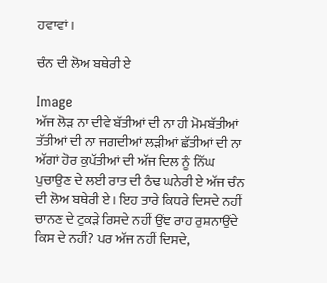ਹਵਾਵਾਂ।

ਚੰਨ ਦੀ ਲੋਅ ਬਥੇਰੀ ਏ

Image
ਅੱਜ ਲੋੜ ਨਾ ਦੀਵੇ ਬੱਤੀਆਂ ਦੀ ਨਾ ਹੀ ਮੋਮਬੱਤੀਆਂ ਤੱਤੀਆਂ ਦੀ ਨਾ ਜਗਦੀਆਂ ਲੜੀਆਂ ਛੱਤੀਆਂ ਦੀ ਨਾ ਅੱਗਾਂ ਹੋਰ ਕੁਪੱਤੀਆਂ ਦੀ ਅੱਜ ਦਿਲ ਨੂੰ ਨਿੱਘ ਪੁਚਾਉਣ ਦੇ ਲਈ ਰਾਤ ਦੀ ਠੰਢ ਘਨੇਰੀ ਏ ਅੱਜ ਚੰਨ ਦੀ ਲੋਅ ਬਥੇਰੀ ਏ। ਇਹ ਤਾਰੇ ਕਿਧਰੇ ਦਿਸਦੇ ਨਹੀਂ ਚਾਨਣ ਦੇ ਟੁਕੜੇ ਰਿਸਦੇ ਨਹੀਂ ਉਂਞ ਰਾਹ ਰੁਸ਼ਨਾਉਂਦੇ ਕਿਸ ਦੇ ਨਹੀਂ? ਪਰ ਅੱਜ ਨਹੀਂ ਦਿਸਦੇ,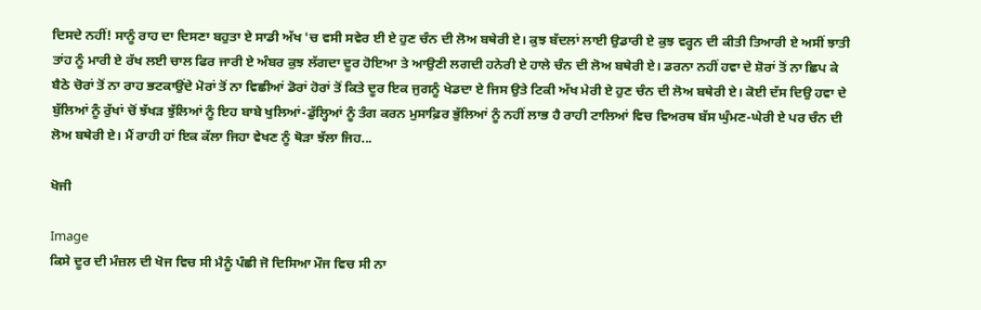ਦਿਸਦੇ ਨਹੀਂ! ਸਾਨੂੰ ਰਾਹ ਦਾ ਦਿਸਣਾ ਬਹੁਤਾ ਏ ਸਾਡੀ ਅੱਖ 'ਚ ਵਸੀ ਸਵੇਰ ਈ ਏ ਹੁਣ ਚੰਨ ਦੀ ਲੋਅ ਬਥੇਰੀ ਏ। ਕੁਝ ਬੱਦਲਾਂ ਲਾਈ ਉਡਾਰੀ ਏ ਕੁਝ ਵਰ੍ਹਨ ਦੀ ਕੀਤੀ ਤਿਆਰੀ ਏ ਅਸੀਂ ਝਾਤੀ ਤਾਂਹ ਨੂੰ ਮਾਰੀ ਏ ਰੱਖ ਲਈ ਚਾਲ ਫਿਰ ਜਾਰੀ ਏ ਅੰਬਰ ਕੁਝ ਲੱਗਦਾ ਦੂਰ ਹੋਇਆ ਤੇ ਆਉਣੀ ਲਗਦੀ ਹਨੇਰੀ ਏ ਹਾਲੇ ਚੰਨ ਦੀ ਲੋਅ ਬਥੇਰੀ ਏ। ਡਰਨਾ ਨਹੀਂ ਹਵਾ ਦੇ ਸ਼ੋਰਾਂ ਤੋਂ ਨਾ ਛਿਪ ਕੇ ਬੈਠੇ ਚੋਰਾਂ ਤੋਂ ਨਾ ਰਾਹ ਭਟਕਾਉਂਦੇ ਮੋਰਾਂ ਤੋਂ ਨਾ ਵਿਛੀਆਂ ਡੋਰਾਂ ਹੋਰਾਂ ਤੋਂ ਕਿਤੇ ਦੂਰ ਇਕ ਜੁਗਨੂੰ ਖੇਡਦਾ ਏ ਜਿਸ ਉਤੇ ਟਿਕੀ ਅੱਖ ਮੇਰੀ ਏ ਹੁਣ ਚੰਨ ਦੀ ਲੋਅ ਬਥੇਰੀ ਏ। ਕੋਈ ਦੱਸ ਦਿਉ ਹਵਾ ਦੇ ਬੁੱਲਿਆਂ ਨੂੰ ਰੁੱਖਾਂ ਚੋਂ ਝੱਖੜ ਝੁੱਲਿਆਂ ਨੂੰ ਇਹ ਬਾਬੇ ਖੁਲਿਆਂ-ਡੁੱਲ੍ਹਿਆਂ ਨੂੰ ਤੰਗ ਕਰਨ ਮੁਸਾਫ਼ਿਰ ਭੁੱਲਿਆਂ ਨੂੰ ਨਹੀਂ ਲਾਭ ਹੈ ਰਾਹੀ ਟਾਲਿਆਂ ਵਿਚ ਵਿਅਰਥ ਬੱਸ ਘੁੰਮਣ-ਘੇਰੀ ਏ ਪਰ ਚੰਨ ਦੀ ਲੋਅ ਬਥੇਰੀ ਏ। ਮੈਂ ਰਾਹੀ ਹਾਂ ਇਕ ਕੱਲਾ ਜਿਹਾ ਵੇਖਣ ਨੂੰ ਥੋੜਾ ਝੱਲਾ ਜਿਹ...

ਖੋਜੀ

Image
ਕਿਸੇ ਦੂਰ ਦੀ ਮੰਜ਼ਲ ਦੀ ਖੋਜ ਵਿਚ ਸੀ ਮੈਨੂੰ ਪੰਛੀ ਜੋ ਦਿਸਿਆ ਮੌਜ ਵਿਚ ਸੀ ਨਾ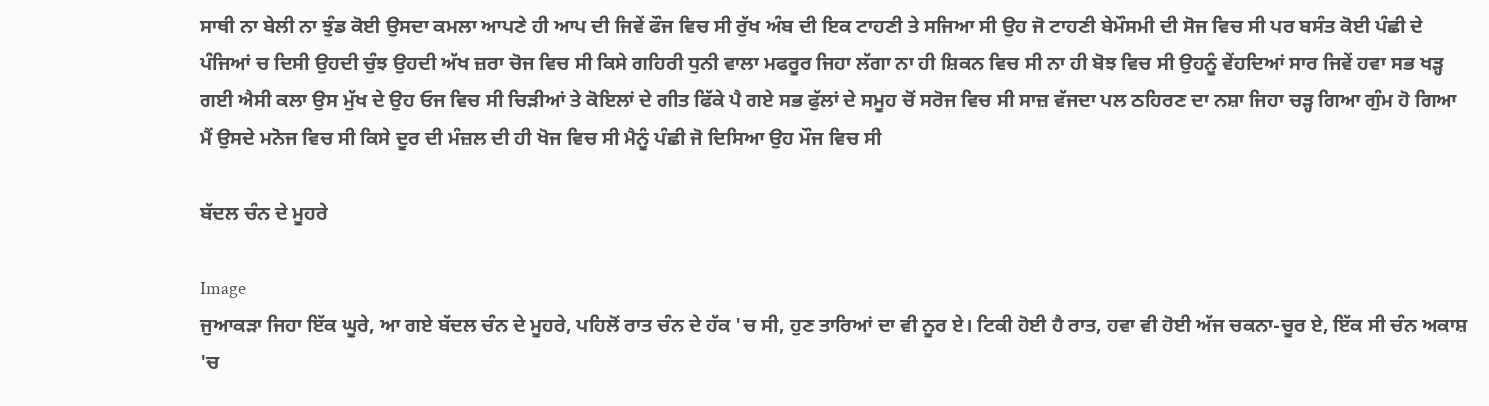ਸਾਥੀ ਨਾ ਬੇਲੀ ਨਾ ਝੁੰਡ ਕੋਈ ਉਸਦਾ ਕਮਲਾ ਆਪਣੇ ਹੀ ਆਪ ਦੀ ਜਿਵੇਂ ਫੌਜ ਵਿਚ ਸੀ ਰੁੱਖ ਅੰਬ ਦੀ ਇਕ ਟਾਹਣੀ ਤੇ ਸਜਿਆ ਸੀ ਉਹ ਜੋ ਟਾਹਣੀ ਬੇਮੌਸਮੀ ਦੀ ਸੋਜ ਵਿਚ ਸੀ ਪਰ ਬਸੰਤ ਕੋਈ ਪੰਛੀ ਦੇ ਪੰਜਿਆਂ ਚ ਦਿਸੀ ਉਹਦੀ ਚੁੰਝ ਉਹਦੀ ਅੱਖ ਜ਼ਰਾ ਚੋਜ ਵਿਚ ਸੀ ਕਿਸੇ ਗਹਿਰੀ ਧੁਨੀ ਵਾਲਾ ਮਫਰੂਰ ਜਿਹਾ ਲੱਗਾ ਨਾ ਹੀ ਸ਼ਿਕਨ ਵਿਚ ਸੀ ਨਾ ਹੀ ਬੋਝ ਵਿਚ ਸੀ ਉਹਨੂੰ ਵੇਂਹਦਿਆਂ ਸਾਰ ਜਿਵੇਂ ਹਵਾ ਸਭ ਖੜ੍ਹ ਗਈ ਐਸੀ ਕਲਾ ਉਸ ਮੁੱਖ ਦੇ ਉਹ ਓਜ ਵਿਚ ਸੀ ਚਿੜੀਆਂ ਤੇ ਕੋਇਲਾਂ ਦੇ ਗੀਤ ਫਿੱਕੇ ਪੈ ਗਏ ਸਭ ਫੁੱਲਾਂ ਦੇ ਸਮੂਹ ਚੋਂ ਸਰੋਜ ਵਿਚ ਸੀ ਸਾਜ਼ ਵੱਜਦਾ ਪਲ ਠਹਿਰਣ ਦਾ ਨਸ਼ਾ ਜਿਹਾ ਚੜ੍ਹ ਗਿਆ ਗੁੰਮ ਹੋ ਗਿਆ ਮੈਂ ਉਸਦੇ ਮਨੋਜ ਵਿਚ ਸੀ ਕਿਸੇ ਦੂਰ ਦੀ ਮੰਜ਼ਲ ਦੀ ਹੀ ਖੋਜ ਵਿਚ ਸੀ ਮੈਨੂੰ ਪੰਛੀ ਜੋ ਦਿਸਿਆ ਉਹ ਮੌਜ ਵਿਚ ਸੀ

ਬੱਦਲ ਚੰਨ ਦੇ ਮੂਹਰੇ

Image
ਜੁਆਕੜਾ ਜਿਹਾ ਇੱਕ ਘੂਰੇ, ਆ ਗਏ ਬੱਦਲ ਚੰਨ ਦੇ ਮੂਹਰੇ, ਪਹਿਲੋਂ ਰਾਤ ਚੰਨ ਦੇ ਹੱਕ 'ਚ ਸੀ, ਹੁਣ ਤਾਰਿਆਂ ਦਾ ਵੀ ਨੂਰ ਏ। ਟਿਕੀ ਹੋਈ ਹੈ ਰਾਤ, ਹਵਾ ਵੀ ਹੋਈ ਅੱਜ ਚਕਨਾ-ਚੂਰ ਏ, ਇੱਕ ਸੀ ਚੰਨ ਅਕਾਸ਼ 'ਚ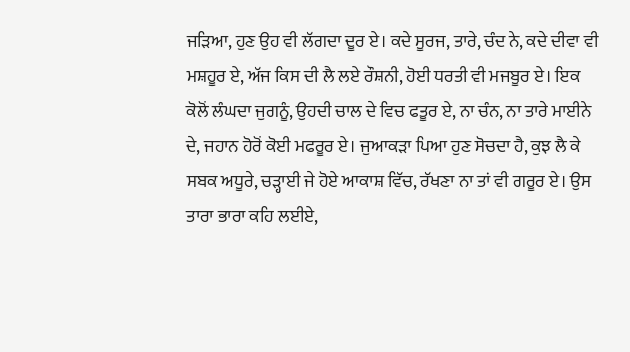ਜੜਿਆ, ਹੁਣ ਉਹ ਵੀ ਲੱਗਦਾ ਦੂਰ ਏ। ਕਦੇ ਸੂਰਜ, ਤਾਰੇ, ਚੰਦ ਨੇ, ਕਦੇ ਦੀਵਾ ਵੀ ਮਸ਼ਹੂਰ ਏ, ਅੱਜ ਕਿਸ ਦੀ ਲੈ ਲਏ ਰੌਸ਼ਨੀ, ਹੋਈ ਧਰਤੀ ਵੀ ਮਜਬੂਰ ਏ। ਇਕ ਕੋਲੋਂ ਲੰਘਦਾ ਜੁਗਨੂੰ, ਉਹਦੀ ਚਾਲ ਦੇ ਵਿਚ ਫਤੂਰ ਏ, ਨਾ ਚੰਨ, ਨਾ ਤਾਰੇ ਮਾਈਨੇ ਦੇ, ਜਹਾਨ ਹੋਰੋਂ ਕੋਈ ਮਫਰੂਰ ਏ। ਜੁਆਕੜਾ ਪਿਆ ਹੁਣ ਸੋਚਦਾ ਹੈ, ਕੁਝ ਲੈ ਕੇ ਸਬਕ ਅਧੂਰੇ, ਚੜ੍ਹਾਈ ਜੇ ਹੋਏ ਆਕਾਸ਼ ਵਿੱਚ, ਰੱਖਣਾ ਨਾ ਤਾਂ ਵੀ ਗਰੂਰ ਏ। ਉਸ ਤਾਰਾ ਭਾਰਾ ਕਹਿ ਲਈਏ,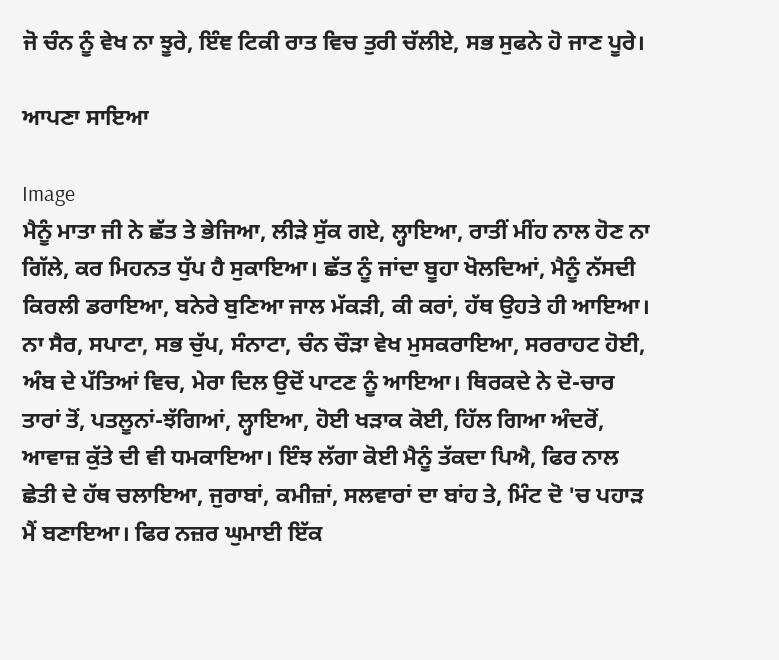ਜੋ ਚੰਨ ਨੂੰ ਵੇਖ ਨਾ ਝੂਰੇ, ਇੰਞ ਟਿਕੀ ਰਾਤ ਵਿਚ ਤੁਰੀ ਚੱਲੀਏ, ਸਭ ਸੁਫਨੇ ਹੋ ਜਾਣ ਪੂਰੇ।

ਆਪਣਾ ਸਾਇਆ

Image
ਮੈਨੂੰ ਮਾਤਾ ਜੀ ਨੇ ਛੱਤ ਤੇ ਭੇਜਿਆ, ਲੀੜੇ ਸੁੱਕ ਗਏ, ਲ੍ਹਾਇਆ, ਰਾਤੀਂ ਮੀਂਹ ਨਾਲ ਹੋਣ ਨਾ ਗਿੱਲੇ, ਕਰ ਮਿਹਨਤ ਧੁੱਪ ਹੈ ਸੁਕਾਇਆ। ਛੱਤ ਨੂੰ ਜਾਂਦਾ ਬੂਹਾ ਖੋਲਦਿਆਂ, ਮੈਨੂੰ ਨੱਸਦੀ ਕਿਰਲੀ ਡਰਾਇਆ, ਬਨੇਰੇ ਬੁਣਿਆ ਜਾਲ ਮੱਕੜੀ, ਕੀ ਕਰਾਂ, ਹੱਥ ਉਹਤੇ ਹੀ ਆਇਆ। ਨਾ ਸੈਰ, ਸਪਾਟਾ, ਸਭ ਚੁੱਪ, ਸੰਨਾਟਾ, ਚੰਨ ਚੌੜਾ ਵੇਖ ਮੁਸਕਰਾਇਆ, ਸਰਰਾਹਟ ਹੋਈ, ਅੰਬ ਦੇ ਪੱਤਿਆਂ ਵਿਚ, ਮੇਰਾ ਦਿਲ ਉਦੋਂ ਪਾਟਣ ਨੂੰ ਆਇਆ। ਥਿਰਕਦੇ ਨੇ ਦੋ-ਚਾਰ ਤਾਰਾਂ ਤੋਂ, ਪਤਲੂਨਾਂ-ਝੱਗਿਆਂ, ਲ੍ਹਾਇਆ, ਹੋਈ ਖੜਾਕ ਕੋਈ, ਹਿੱਲ ਗਿਆ ਅੰਦਰੋਂ, ਆਵਾਜ਼ ਕੁੱਤੇ ਦੀ ਵੀ ਧਮਕਾਇਆ। ਇੰਝ ਲੱਗਾ ਕੋਈ ਮੈਨੂੰ ਤੱਕਦਾ ਪਿਐ, ਫਿਰ ਨਾਲ ਛੇਤੀ ਦੇ ਹੱਥ ਚਲਾਇਆ, ਜੁਰਾਬਾਂ, ਕਮੀਜ਼ਾਂ, ਸਲਵਾਰਾਂ ਦਾ ਬਾਂਹ ਤੇ, ਮਿੰਟ ਦੋ 'ਚ ਪਹਾੜ ਮੈਂ ਬਣਾਇਆ। ਫਿਰ ਨਜ਼ਰ ਘੁਮਾਈ ਇੱਕ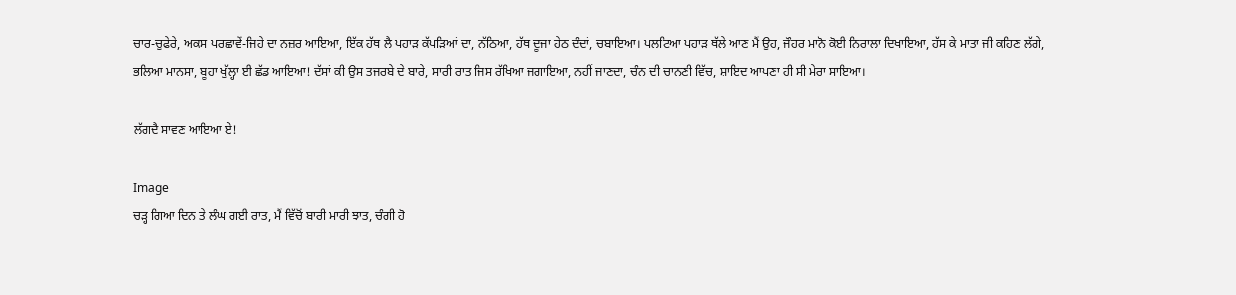ਚਾਰ-ਚੁਫੇਰੇ, ਅਕਸ ਪਰਛਾਵੇਂ-ਜਿਹੇ ਦਾ ਨਜ਼ਰ ਆਇਆ, ਇੱਕ ਹੱਥ ਲੈ ਪਹਾੜ ਕੱਪੜਿਆਂ ਦਾ, ਨੱਠਿਆ, ਹੱਥ ਦੂਜਾ ਹੇਠ ਦੰਦਾਂ, ਚਬਾਇਆ। ਪਲਟਿਆ ਪਹਾੜ ਥੱਲੇ ਆਣ ਮੈਂ ਉਹ, ਜੌਹਰ ਮਾਨੋ ਕੋਈ ਨਿਰਾਲਾ ਦਿਖਾਇਆ, ਹੱਸ ਕੇ ਮਾਤਾ ਜੀ ਕਹਿਣ ਲੱਗੇ, ਭਲਿਆ ਮਾਨਸਾ, ਬੂਹਾ ਖੁੱਲ੍ਹਾ ਈ ਛੱਡ ਆਇਆ! ਦੱਸਾਂ ਕੀ ਉਸ ਤਜਰਬੇ ਦੇ ਬਾਰੇ, ਸਾਰੀ ਰਾਤ ਜਿਸ ਰੱਖਿਆ ਜਗਾਇਆ, ਨਹੀਂ ਜਾਣਦਾ, ਚੰਨ ਦੀ ਚਾਨਣੀ ਵਿੱਚ, ਸ਼ਾਇਦ ਆਪਣਾ ਹੀ ਸੀ ਮੇਰਾ ਸਾਇਆ।

ਲੱਗਦੈ ਸਾਵਣ ਆਇਆ ਏ!

Image
ਚੜ੍ਹ ਗਿਆ ਦਿਨ ਤੇ ਲੰਘ ਗਈ ਰਾਤ, ਮੈਂ ਵਿੱਚੋਂ ਬਾਰੀ ਮਾਰੀ ਝਾਤ, ਚੰਗੀ ਹੋ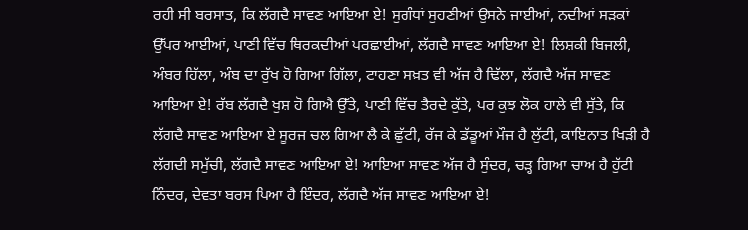ਰਹੀ ਸੀ ਬਰਸਾਤ, ਕਿ ਲੱਗਦੈ ਸਾਵਣ ਆਇਆ ਏ! ਸੁਗੰਧਾਂ ਸੁਹਣੀਆਂ ਉਸਨੇ ਜਾਈਆਂ, ਨਦੀਆਂ ਸੜਕਾਂ ਉੱਪਰ ਆਈਆਂ, ਪਾਣੀ ਵਿੱਚ ਥਿਰਕਦੀਆਂ ਪਰਛਾਈਆਂ, ਲੱਗਦੈ ਸਾਵਣ ਆਇਆ ਏ! ਲਿਸ਼ਕੀ ਬਿਜਲੀ, ਅੰਬਰ ਹਿੱਲਾ, ਅੰਬ ਦਾ ਰੁੱਖ ਹੋ ਗਿਆ ਗਿੱਲਾ, ਟਾਹਣਾ ਸਖ਼ਤ ਵੀ ਅੱਜ ਹੈ ਢਿੱਲਾ, ਲੱਗਦੈ ਅੱਜ ਸਾਵਣ ਆਇਆ ਏ! ਰੱਬ ਲੱਗਦੈ ਖੁਸ਼ ਹੋ ਗਿਐ ਉੱਤੇ, ਪਾਣੀ ਵਿੱਚ ਤੈਰਦੇ ਕੁੱਤੇ, ਪਰ ਕੁਝ ਲੋਕ ਹਾਲੇ ਵੀ ਸੁੱਤੇ, ਕਿ ਲੱਗਦੈ ਸਾਵਣ ਆਇਆ ਏ ਸੂਰਜ ਚਲ ਗਿਆ ਲੈ ਕੇ ਛੁੱਟੀ, ਰੱਜ ਕੇ ਡੱਡੂਆਂ ਮੌਜ ਹੈ ਲੁੱਟੀ, ਕਾਇਨਾਤ ਖਿੜੀ ਹੈ ਲੱਗਦੀ ਸਮੁੱਚੀ, ਲੱਗਦੈ ਸਾਵਣ ਆਇਆ ਏ! ਆਇਆ ਸਾਵਣ ਅੱਜ ਹੈ ਸੁੰਦਰ, ਚੜ੍ਹ ਗਿਆ ਚਾਅ ਹੈ ਹੁੱਟੀ ਨਿੰਦਰ, ਦੇਵਤਾ ਬਰਸ ਪਿਆ ਹੈ ਇੰਦਰ, ਲੱਗਦੈ ਅੱਜ ਸਾਵਣ ਆਇਆ ਏ!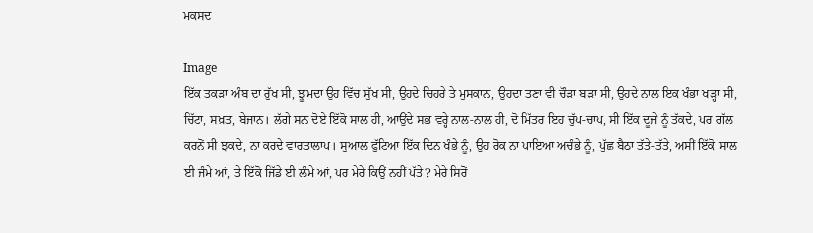ਮਕਸਦ

Image
ਇੱਕ ਤਕੜਾ ਅੰਬ ਦਾ ਰੁੱਖ ਸੀ, ਝੂਮਦਾ ਉਹ ਵਿੱਚ ਸੁੱਖ ਸੀ, ਉਹਦੇ ਚਿਹਰੇ ਤੇ ਮੁਸਕਾਨ, ਉਹਦਾ ਤਣਾ ਵੀ ਚੌੜਾ ਬੜਾ ਸੀ, ਉਹਦੇ ਨਾਲ ਇਕ ਖੰਭਾ ਖੜ੍ਹਾ ਸੀ, ਚਿੱਟਾ, ਸਖ਼ਤ, ਬੇਜਾਨ। ਲੱਗੇ ਸਨ ਦੋਏ ਇੱਕੋ ਸਾਲ ਹੀ, ਆਉਂਦੇ ਸਭ ਵਰ੍ਹੇ ਨਾਲ-ਨਾਲ ਹੀ, ਦੋ ਮਿੱਤਰ ਇਹ ਚੁੱਪ-ਚਾਪ, ਸੀ ਇੱਕ ਦੂਜੇ ਨੂੰ ਤੱਕਦੇ, ਪਰ ਗੱਲ ਕਰਨੋਂ ਸੀ ਝਕਦੇ, ਨਾ ਕਰਦੇ ਵਾਰਤਾਲਾਪ। ਸੁਆਲ ਫੁੱਟਿਆ ਇੱਕ ਦਿਨ ਖੰਭੇ ਨੂੰ, ਉਹ ਰੋਕ ਨਾ ਪਾਇਆ ਅਚੰਭੇ ਨੂੰ, ਪੁੱਛ ਬੈਠਾ ਤੱਤੇ-ਤੱਤੇ, ਅਸੀਂ ਇੱਕੋ ਸਾਲ ਈ ਜੰਮੇ ਆਂ, ਤੇ ਇੱਕੋ ਜਿੱਡੇ ਈ ਲੰਮੇ ਆਂ, ਪਰ ਮੇਰੇ ਕਿਉਂ ਨਹੀਂ ਪੱਤੇ? ਮੇਰੇ ਸਿਰੋਂ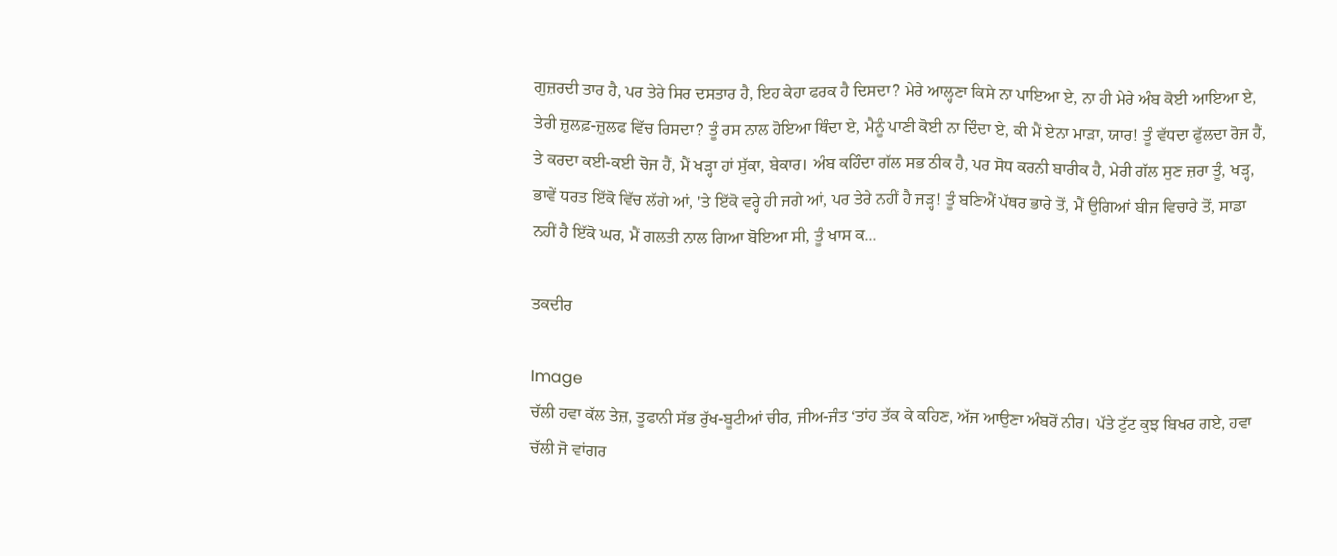ਗੁਜ਼ਰਦੀ ਤਾਰ ਹੈ, ਪਰ ਤੇਰੇ ਸਿਰ ਦਸਤਾਰ ਹੈ, ਇਹ ਕੇਹਾ ਫਰਕ ਹੈ ਦਿਸਦਾ? ਮੇਰੇ ਆਲ੍ਹਣਾ ਕਿਸੇ ਨਾ ਪਾਇਆ ਏ, ਨਾ ਹੀ ਮੇਰੇ ਅੰਬ ਕੋਈ ਆਇਆ ਏ, ਤੇਰੀ ਜ਼ੁਲਫ਼-ਜ਼ੁਲਫ ਵਿੱਚ ਰਿਸਦਾ? ਤੂੰ ਰਸ ਨਾਲ ਹੋਇਆ ਥਿੰਦਾ ਏ, ਮੈਨੂੰ ਪਾਣੀ ਕੋਈ ਨਾ ਦਿੰਦਾ ਏ, ਕੀ ਮੈਂ ਏਨਾ ਮਾੜਾ, ਯਾਰ! ਤੂੰ ਵੱਧਦਾ ਫੁੱਲਦਾ ਰੋਜ ਹੈਂ, ਤੇ ਕਰਦਾ ਕਈ-ਕਈ ਚੋਜ ਹੈਂ, ਮੈਂ ਖੜ੍ਹਾ ਹਾਂ ਸੁੱਕਾ, ਬੇਕਾਰ। ਅੰਬ ਕਹਿੰਦਾ ਗੱਲ ਸਭ ਠੀਕ ਹੈ, ਪਰ ਸੋਧ ਕਰਨੀ ਬਾਰੀਕ ਹੈ, ਮੇਰੀ ਗੱਲ ਸੁਣ ਜ਼ਰਾ ਤੂੰ, ਖੜ੍ਹ, ਭਾਵੇਂ ਧਰਤ ਇੱਕੋ ਵਿੱਚ ਲੱਗੇ ਆਂ, 'ਤੇ ਇੱਕੋ ਵਰ੍ਹੇ ਹੀ ਜਗੇ ਆਂ, ਪਰ ਤੇਰੇ ਨਹੀਂ ਹੈ ਜੜ੍ਹ! ਤੂੰ ਬਣਿਐਂ ਪੱਥਰ ਭਾਰੇ ਤੋਂ, ਮੈਂ ਉਗਿਆਂ ਬੀਜ ਵਿਚਾਰੇ ਤੋਂ, ਸਾਡਾ ਨਹੀਂ ਹੈ ਇੱਕੋ ਘਰ, ਮੈਂ ਗਲਤੀ ਨਾਲ ਗਿਆ ਬੋਇਆ ਸੀ, ਤੂੰ ਖਾਸ ਕ...

ਤਕਦੀਰ

Image
ਚੱਲੀ ਹਵਾ ਕੱਲ ਤੇਜ਼, ਤੂਫਾਨੀ ਸੱਭ ਰੁੱਖ-ਬੂਟੀਆਂ ਚੀਰ, ਜੀਅ-ਜੰਤ ‘ਤਾਂਹ ਤੱਕ ਕੇ ਕਹਿਣ, ਅੱਜ ਆਉਣਾ ਅੰਬਰੋਂ ਨੀਰ। ਪੱਤੇ ਟੁੱਟ ਕੁਝ ਬਿਖਰ ਗਏ, ਹਵਾ ਚੱਲੀ ਜੋ ਵਾਂਗਰ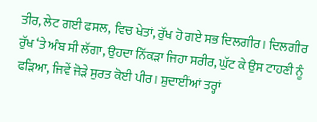ਤੀਰ, ਲੇਟ ਗਈ ਫਸਲ, ਵਿਚ ਖੇਤਾਂ, ਰੁੱਖ ਹੋ ਗਏ ਸਭ ਦਿਲਗੀਰ। ਦਿਲਗੀਰ ਰੁੱਖ ‘ਤੇ ਅੰਬ ਸੀ ਲੱਗਾ, ਉਹਦਾ ਨਿੱਕੜਾ ਜਿਹਾ ਸਰੀਰ, ਘੁੱਟ ਕੇ ਉਸ ਟਾਹਣੀ ਨੂੰ ਫੜਿਆ, ਜਿਵੇਂ ਜੋੜੇ ਸੁਰਤ ਕੋਈ ਪੀਰ। ਸ਼ੁਦਾਈਂਆਂ ਤਰ੍ਹਾਂ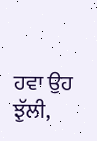ਹਵਾ ਉਹ ਝੁੱਲੀ,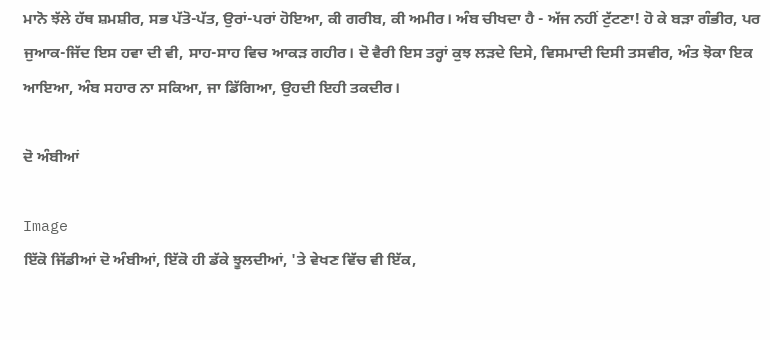ਮਾਨੋ ਝੱਲੇ ਹੱਥ ਸ਼ਮਸ਼ੀਰ, ਸਭ ਪੱਤੋ-ਪੱਤ, ਉਰਾਂ-ਪਰਾਂ ਹੋਇਆ, ਕੀ ਗਰੀਬ, ਕੀ ਅਮੀਰ। ਅੰਬ ਚੀਖਦਾ ਹੈ - ਅੱਜ ਨਹੀਂ ਟੁੱਟਣਾ! ਹੋ ਕੇ ਬੜਾ ਗੰਭੀਰ, ਪਰ ਜੁਆਕ-ਜਿੱਦ ਇਸ ਹਵਾ ਦੀ ਵੀ, ਸਾਹ-ਸਾਹ ਵਿਚ ਆਕੜ ਗਹੀਰ। ਦੋ ਵੈਰੀ ਇਸ ਤਰ੍ਹਾਂ ਕੁਝ ਲੜਦੇ ਦਿਸੇ, ਵਿਸਮਾਦੀ ਦਿਸੀ ਤਸਵੀਰ, ਅੰਤ ਝੋਕਾ ਇਕ ਆਇਆ, ਅੰਬ ਸਹਾਰ ਨਾ ਸਕਿਆ, ਜਾ ਡਿੱਗਿਆ, ਉਹਦੀ ਇਹੀ ਤਕਦੀਰ।

ਦੋ ਅੰਬੀਆਂ

Image
ਇੱਕੋ ਜਿੱਡੀਆਂ ਦੋ ਅੰਬੀਆਂ, ਇੱਕੋ ਹੀ ਡੱਕੇ ਝੂਲਦੀਆਂ, 'ਤੇ ਵੇਖਣ ਵਿੱਚ ਵੀ ਇੱਕ,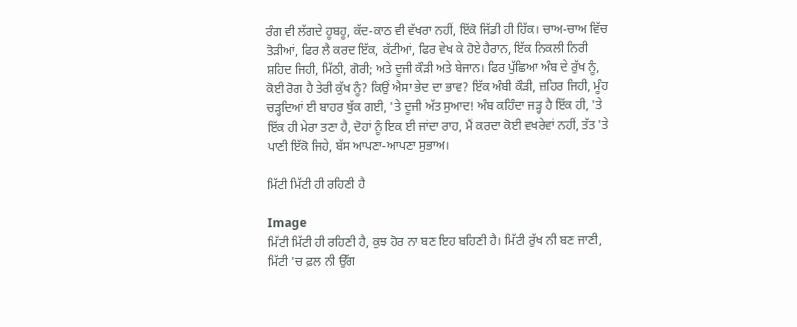ਰੰਗ ਵੀ ਲੱਗਦੇ ਹੂਬਹੂ, ਕੱਦ-ਕਾਠ ਵੀ ਵੱਖਰਾ ਨਹੀਂ, ਇੱਕੋ ਜਿੱਡੀ ਹੀ ਹਿੱਕ। ਚਾਅ-ਚਾਅ ਵਿੱਚ ਤੋੜੀਆਂ, ਫਿਰ ਲੈ ਕਰਦ ਇੱਕ, ਕੱਟੀਆਂ, ਫਿਰ ਵੇਖ ਕੇ ਹੋਏ ਹੈਰਾਨ, ਇੱਕ ਨਿਕਲੀ ਨਿਰੀ ਸ਼ਹਿਦ ਜਿਹੀ, ਮਿੱਠੀ, ਗੋਰੀ; ਅਤੇ ਦੂਜੀ ਕੌੜੀ ਅਤੇ ਬੇਜਾਨ। ਫਿਰ ਪੁੱਛਿਆ ਅੰਬ ਦੇ ਰੁੱਖ ਨੂੰ, ਕੋਈ ਰੋਗ ਹੈ ਤੇਰੀ ਕੁੱਖ ਨੂੰ? ਕਿਉਂ ਐਸਾ ਭੇਦ ਦਾ ਭਾਵ? ਇੱਕ ਅੰਬੀ ਕੌੜੀ, ਜ਼ਹਿਰ ਜਿਹੀ, ਮੂੰਹ ਚੜ੍ਹਦਿਆਂ ਈ ਬਾਹਰ ਥੁੱਕ ਗਈ, 'ਤੇ ਦੂਜੀ ਅੱਤ ਸੁਆਦ! ਅੰਬ ਕਹਿੰਦਾ ਜੜ੍ਹ ਹੈ ਇੱਕ ਹੀ, 'ਤੇ ਇੱਕ ਹੀ ਮੇਰਾ ਤਣਾ ਹੈ, ਦੋਹਾਂ ਨੂੰ ਇਕ ਈ ਜਾਂਦਾ ਰਾਹ, ਮੈਂ ਕਰਦਾ ਕੋਈ ਵਖਰੇਵਾਂ ਨਹੀਂ, ਤੱਤ 'ਤੇ ਪਾਣੀ ਇੱਕੋ ਜਿਹੇ, ਬੱਸ ਆਪਣਾ-ਆਪਣਾ ਸੁਭਾਅ।

ਮਿੱਟੀ ਮਿੱਟੀ ਹੀ ਰਹਿਣੀ ਹੈ

Image
ਮਿੱਟੀ ਮਿੱਟੀ ਹੀ ਰਹਿਣੀ ਹੈ, ਕੁਝ ਹੋਰ ਨਾ ਬਣ ਇਹ ਬਹਿਣੀ ਹੈ। ਮਿੱਟੀ ਰੁੱਖ ਨੀ ਬਣ ਜਾਣੀ, ਮਿੱਟੀ 'ਚ ਫ਼ਲ ਨੀ ਉੱਗ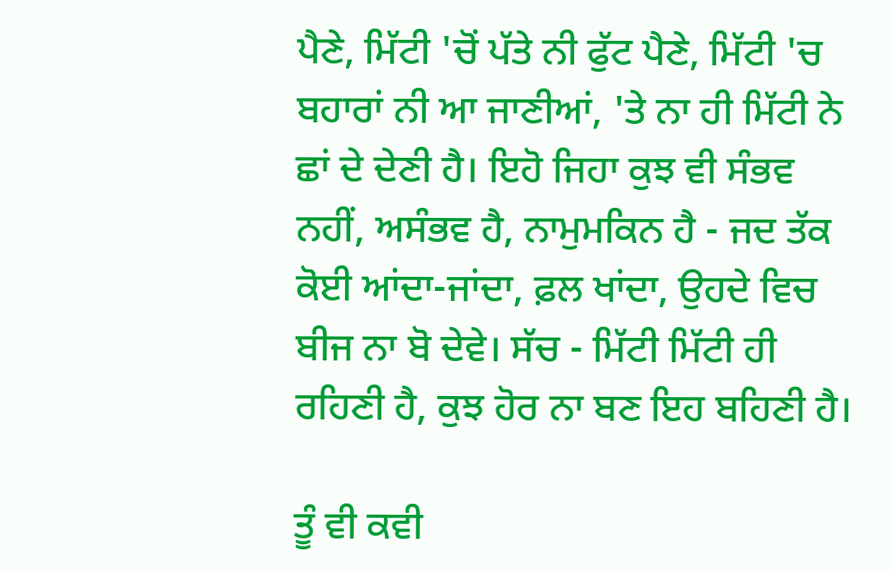ਪੈਣੇ, ਮਿੱਟੀ 'ਚੋਂ ਪੱਤੇ ਨੀ ਫੁੱਟ ਪੈਣੇ, ਮਿੱਟੀ 'ਚ ਬਹਾਰਾਂ ਨੀ ਆ ਜਾਣੀਆਂ, 'ਤੇ ਨਾ ਹੀ ਮਿੱਟੀ ਨੇ ਛਾਂ ਦੇ ਦੇਣੀ ਹੈ। ਇਹੋ ਜਿਹਾ ਕੁਝ ਵੀ ਸੰਭਵ ਨਹੀਂ, ਅਸੰਭਵ ਹੈ, ਨਾਮੁਮਕਿਨ ਹੈ - ਜਦ ਤੱਕ ਕੋਈ ਆਂਦਾ-ਜਾਂਦਾ, ਫ਼ਲ ਖਾਂਦਾ, ਉਹਦੇ ਵਿਚ ਬੀਜ ਨਾ ਬੋ ਦੇਵੇ। ਸੱਚ - ਮਿੱਟੀ ਮਿੱਟੀ ਹੀ ਰਹਿਣੀ ਹੈ, ਕੁਝ ਹੋਰ ਨਾ ਬਣ ਇਹ ਬਹਿਣੀ ਹੈ।

ਤੂੰ ਵੀ ਕਵੀ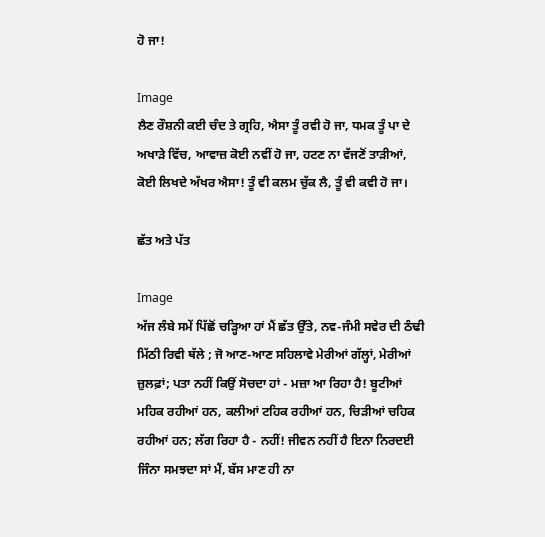ਹੋ ਜਾ!

Image
ਲੈਣ ਰੌਸ਼ਨੀ ਕਈ ਚੰਦ ਤੇ ਗ੍ਰਹਿ, ਐਸਾ ਤੂੰ ਰਵੀ ਹੋ ਜਾ, ਧਮਕ ਤੂੰ ਪਾ ਦੇ ਅਖਾੜੇ ਵਿੱਚ, ਆਵਾਜ਼ ਕੋਈ ਨਵੀਂ ਹੋ ਜਾ, ਹਟਣ ਨਾ ਵੱਜਣੋਂ ਤਾੜੀਆਂ, ਕੋਈ ਲਿਖਦੇ ਅੱਖਰ ਐਸਾ! ਤੂੰ ਵੀ ਕਲਮ ਚੁੱਕ ਲੈ, ਤੂੰ ਵੀ ਕਵੀ ਹੋ ਜਾ।

ਛੱਤ ਅਤੇ ਪੱਤ

Image
ਅੱਜ ਲੰਬੇ ਸਮੇਂ ਪਿੱਛੋਂ ਚੜ੍ਹਿਆ ਹਾਂ ਮੈਂ ਛੱਤ ਉੱਤੇ, ਨਵ-ਜੰਮੀ ਸਵੇਰ ਦੀ ਠੰਢੀ ਮਿੱਠੀ ਰਿਵੀ ਥੱਲੇ ; ਜੋ ਆਣ-ਆਣ ਸਹਿਲਾਵੇ ਮੇਰੀਆਂ ਗੱਲ੍ਹਾਂ, ਮੇਰੀਆਂ ਜ਼ੁਲਫ਼ਾਂ; ਪਤਾ ਨਹੀਂ ਕਿਉਂ ਸੋਚਦਾ ਹਾਂ - ਮਜ਼ਾ ਆ ਰਿਹਾ ਹੈ! ਬੂਟੀਆਂ ਮਹਿਕ ਰਹੀਆਂ ਹਨ, ਕਲੀਆਂ ਟਹਿਕ ਰਹੀਆਂ ਹਨ, ਚਿੜੀਆਂ ਚਹਿਕ ਰਹੀਆਂ ਹਨ; ਲੱਗ ਰਿਹਾ ਹੈ - ਨਹੀਂ! ਜੀਵਨ ਨਹੀਂ ਹੈ ਇਨਾ ਨਿਰਦਈ ਜਿੰਨਾ ਸਮਝਦਾ ਸਾਂ ਮੈਂ, ਬੱਸ ਮਾਣ ਹੀ ਨਾ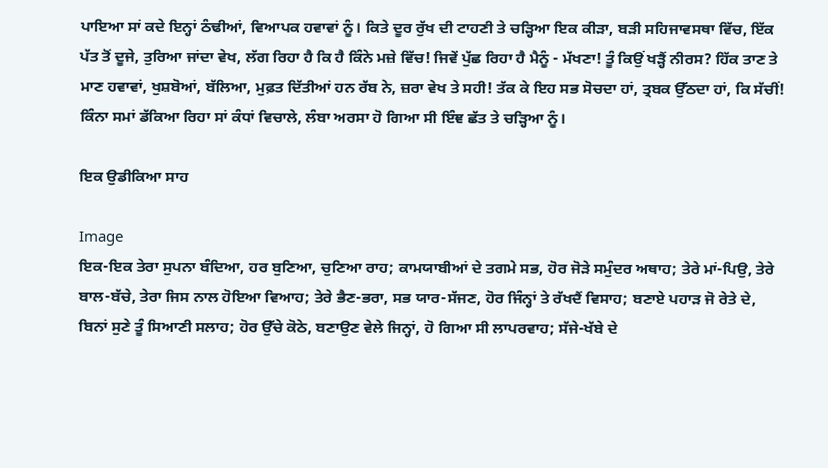ਪਾਇਆ ਸਾਂ ਕਦੇ ਇਨ੍ਹਾਂ ਠੰਢੀਆਂ, ਵਿਆਪਕ ਹਵਾਵਾਂ ਨੂੰ। ਕਿਤੇ ਦੂਰ ਰੁੱਖ ਦੀ ਟਾਹਣੀ ਤੇ ਚੜ੍ਹਿਆ ਇਕ ਕੀੜਾ, ਬੜੀ ਸਹਿਜਾਵਸਥਾ ਵਿੱਚ, ਇੱਕ ਪੱਤ ਤੋਂ ਦੂਜੇ, ਤੁਰਿਆ ਜਾਂਦਾ ਵੇਖ, ਲੱਗ ਰਿਹਾ ਹੈ ਕਿ ਹੈ ਕਿੰਨੇ ਮਜ਼ੇ ਵਿੱਚ! ਜਿਵੇਂ ਪੁੱਛ ਰਿਹਾ ਹੈ ਮੈਨੂੰ - ਮੱਖਣਾ! ਤੂੰ ਕਿਉਂ ਖੜ੍ਹੈਂ ਨੀਰਸ? ਹਿੱਕ ਤਾਣ ਤੇ ਮਾਣ ਹਵਾਵਾਂ, ਖੁਸ਼ਬੋਆਂ, ਬੱਲਿਆ, ਮੁਫ਼ਤ ਦਿੱਤੀਆਂ ਹਨ ਰੱਬ ਨੇ, ਜ਼ਰਾ ਵੇਖ ਤੇ ਸਹੀ! ਤੱਕ ਕੇ ਇਹ ਸਭ ਸੋਚਦਾ ਹਾਂ, ਤ੍ਰਬਕ ਉੱਠਦਾ ਹਾਂ, ਕਿ ਸੱਚੀਂ! ਕਿੰਨਾ ਸਮਾਂ ਡੱਕਿਆ ਰਿਹਾ ਸਾਂ ਕੰਧਾਂ ਵਿਚਾਲੇ, ਲੰਬਾ ਅਰਸਾ ਹੋ ਗਿਆ ਸੀ ਇੰਞ ਛੱਤ ਤੇ ਚੜ੍ਹਿਆ ਨੂੰ।

ਇਕ ਉਡੀਕਿਆ ਸਾਹ

Image
ਇਕ-ਇਕ ਤੇਰਾ ਸੁਪਨਾ ਬੰਦਿਆ, ਹਰ ਬੁਣਿਆ, ਚੁਣਿਆ ਰਾਹ; ਕਾਮਯਾਬੀਆਂ ਦੇ ਤਗਮੇ ਸਭ, ਹੋਰ ਜੋੜੇ ਸਮੁੰਦਰ ਅਥਾਹ; ਤੇਰੇ ਮਾਂ-ਪਿਉ, ਤੇਰੇ ਬਾਲ-ਬੱਚੇ, ਤੇਰਾ ਜਿਸ ਨਾਲ ਹੋਇਆ ਵਿਆਹ; ਤੇਰੇ ਭੈਣ-ਭਰਾ, ਸਭ ਯਾਰ-ਸੱਜਣ, ਹੋਰ ਜਿੰਨ੍ਹਾਂ ਤੇ ਰੱਖਦੈਂ ਵਿਸਾਹ; ਬਣਾਏ ਪਹਾੜ ਜੋ ਰੇਤੇ ਦੇ, ਬਿਨਾਂ ਸੁਣੇ ਤੂੰ ਸਿਆਣੀ ਸਲਾਹ; ਹੋਰ ਉੱਚੇ ਕੋਠੇ, ਬਣਾਉਣ ਵੇਲੇ ਜਿਨ੍ਹਾਂ, ਹੋ ਗਿਆ ਸੀ ਲਾਪਰਵਾਹ; ਸੱਜੇ-ਖੱਬੇ ਦੇ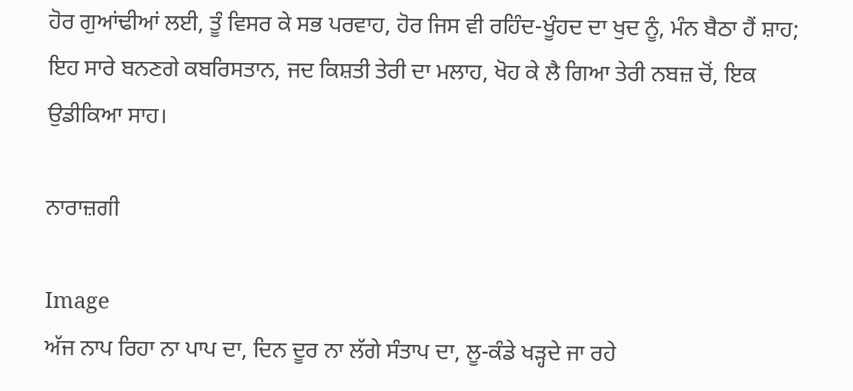ਹੋਰ ਗੁਆਂਢੀਆਂ ਲਈ, ਤੂੰ ਵਿਸਰ ਕੇ ਸਭ ਪਰਵਾਹ, ਹੋਰ ਜਿਸ ਵੀ ਰਹਿੰਦ-ਖੂੰਹਦ ਦਾ ਖੁਦ ਨੂੰ, ਮੰਨ ਬੈਠਾ ਹੈਂ ਸ਼ਾਹ; ਇਹ ਸਾਰੇ ਬਨਣਗੇ ਕਬਰਿਸਤਾਨ, ਜਦ ਕਿਸ਼ਤੀ ਤੇਰੀ ਦਾ ਮਲਾਹ, ਖੋਹ ਕੇ ਲੈ ਗਿਆ ਤੇਰੀ ਨਬਜ਼ ਚੋਂ, ਇਕ ਉਡੀਕਿਆ ਸਾਹ।

ਨਾਰਾਜ਼ਗੀ

Image
ਅੱਜ ਨਾਪ ਰਿਹਾ ਨਾ ਪਾਪ ਦਾ, ਦਿਨ ਦੂਰ ਨਾ ਲੱਗੇ ਸੰਤਾਪ ਦਾ, ਲੂ-ਕੰਡੇ ਖੜ੍ਹਦੇ ਜਾ ਰਹੇ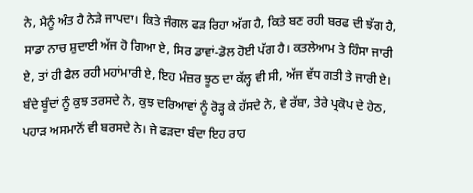ਨੇ, ਮੈਨੂੰ ਅੰਤ ਹੈ ਨੇੜੇ ਜਾਪਦਾ। ਕਿਤੇ ਜੰਗਲ ਫੜ ਰਿਹਾ ਅੱਗ ਹੈ, ਕਿਤੇ ਬਣ ਰਹੀ ਬਰਫ ਦੀ ਝੱਗ ਹੈ, ਸਾਡਾ ਨਾਚ ਸ਼ੁਦਾਈ ਅੱਜ ਹੋ ਗਿਆ ਏ, ਸਿਰ ਡਾਵਾਂ-ਡੋਲ ਹੋਈ ਪੱਗ ਹੈ। ਕਤਲੇਆਮ ਤੇ ਹਿੰਸਾ ਜਾਰੀ ਏ, ਤਾਂ ਹੀ ਫੈਲ ਰਹੀ ਮਹਾਂਮਾਰੀ ਏ, ਇਹ ਮੰਜ਼ਰ ਝੂਠ ਦਾ ਕੱਲ੍ਹ ਵੀ ਸੀ, ਅੱਜ ਵੱਧ ਗਤੀ ਤੇ ਜਾਰੀ ਏ। ਬੰਦੇ ਬੂੰਦਾਂ ਨੂੰ ਕੁਝ ਤਰਸਦੇ ਨੇ, ਕੁਝ ਦਰਿਆਵਾਂ ਨੂੰ ਰੋੜ੍ਹ ਕੇ ਹੱਸਦੇ ਨੇ, ਵੇ ਰੱਬਾ, ਤੇਰੇ ਪ੍ਰਕੋਪ ਦੇ ਹੇਠ, ਪਹਾੜ ਅਸਮਾਨੋਂ ਵੀ ਬਰਸਦੇ ਨੇ। ਜੇ ਫੜਦਾ ਬੰਦਾ ਇਹ ਰਾਹ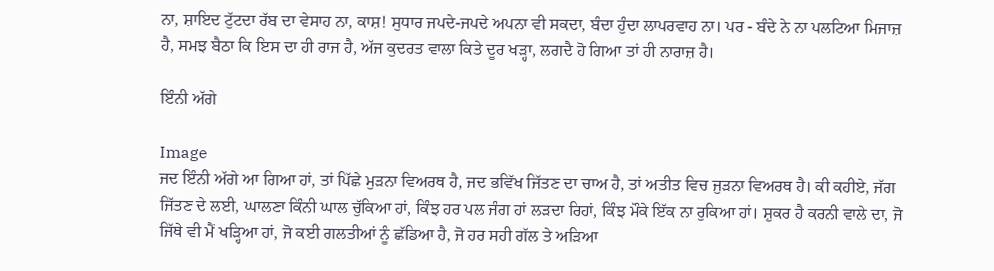ਨਾ, ਸ਼ਾਇਦ ਟੁੱਟਦਾ ਰੱਬ ਦਾ ਵੇਸਾਹ ਨਾ, ਕਾਸ਼! ਸੁਧਾਰ ਜਪਦੇ-ਜਪਦੇ ਅਪਨਾ ਵੀ ਸਕਦਾ, ਬੰਦਾ ਹੁੰਦਾ ਲਾਪਰਵਾਹ ਨਾ। ਪਰ - ਬੰਦੇ ਨੇ ਨਾ ਪਲਟਿਆ ਮਿਜਾਜ਼ ਹੈ, ਸਮਝ ਬੈਠਾ ਕਿ ਇਸ ਦਾ ਹੀ ਰਾਜ ਹੈ, ਅੱਜ ਕੁਦਰਤ ਵਾਲਾ ਕਿਤੇ ਦੂਰ ਖੜ੍ਹਾ, ਲਗਦੈ ਹੋ ਗਿਆ ਤਾਂ ਹੀ ਨਾਰਾਜ਼ ਹੈ।

ਇੰਨੀ ਅੱਗੇ

Image
ਜਦ ਇੰਨੀ ਅੱਗੇ ਆ ਗਿਆ ਹਾਂ, ਤਾਂ ਪਿੱਛੇ ਮੁੜਨਾ ਵਿਅਰਥ ਹੈ, ਜਦ ਭਵਿੱਖ ਜਿੱਤਣ ਦਾ ਚਾਅ ਹੈ, ਤਾਂ ਅਤੀਤ ਵਿਚ ਜੁੜਨਾ ਵਿਅਰਥ ਹੈ। ਕੀ ਕਹੀਏ, ਜੱਗ ਜਿੱਤਣ ਦੇ ਲਈ, ਘਾਲਣਾ ਕਿੰਨੀ ਘਾਲ ਚੁੱਕਿਆ ਹਾਂ, ਕਿੰਝ ਹਰ ਪਲ ਜੰਗ ਹਾਂ ਲੜਦਾ ਰਿਹਾਂ, ਕਿੰਝ ਮੌਕੇ ਇੱਕ ਨਾ ਰੁਕਿਆ ਹਾਂ। ਸ਼ੁਕਰ ਹੈ ਕਰਨੀ ਵਾਲੇ ਦਾ, ਜੋ ਜਿੱਥੇ ਵੀ ਮੈਂ ਖੜ੍ਹਿਆ ਹਾਂ, ਜੋ ਕਈ ਗਲਤੀਆਂ ਨੂੰ ਛੱਡਿਆ ਹੈ, ਜੋ ਹਰ ਸਹੀ ਗੱਲ ਤੇ ਅੜਿਆ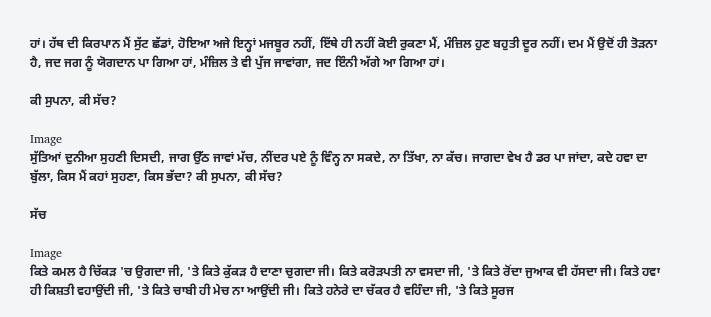ਹਾਂ। ਹੱਥ ਦੀ ਕਿਰਪਾਨ ਮੈਂ ਸੁੱਟ ਛੱਡਾਂ, ਹੋਇਆ ਅਜੇ ਇਨ੍ਹਾਂ ਮਜਬੂਰ ਨਹੀਂ, ਇੱਥੇ ਹੀ ਨਹੀਂ ਕੋਈ ਰੁਕਣਾ ਮੈਂ, ਮੰਜ਼ਿਲ ਹੁਣ ਬਹੁਤੀ ਦੂਰ ਨਹੀਂ। ਦਮ ਮੈਂ ਉਦੋਂ ਹੀ ਤੋੜਨਾ ਹੈ, ਜਦ ਜਗ ਨੂੰ ਯੋਗਦਾਨ ਪਾ ਗਿਆ ਹਾਂ, ਮੰਜ਼ਿਲ ਤੇ ਵੀ ਪੁੱਜ ਜਾਵਾਂਗਾ, ਜਦ ਇੰਨੀ ਅੱਗੇ ਆ ਗਿਆ ਹਾਂ।

ਕੀ ਸੁਪਨਾ, ਕੀ ਸੱਚ?

Image
ਸੁੱਤਿਆਂ ਦੁਨੀਆ ਸੁਹਣੀ ਦਿਸਦੀ, ਜਾਗ ਉੱਠ ਜਾਵਾਂ ਮੱਚ, ਨੀਂਦਰ ਪਏ ਨੂੰ ਵਿੰਨ੍ਹ ਨਾ ਸਕਦੇ, ਨਾ ਤਿੱਖਾ, ਨਾ ਕੱਚ। ਜਾਗਦਾ ਵੇਖ ਹੈ ਡਰ ਪਾ ਜਾਂਦਾ, ਕਦੇ ਹਵਾ ਦਾ ਬੁੱਲਾ, ਕਿਸ ਮੈਂ ਕਹਾਂ ਸੁਹਣਾ, ਕਿਸ ਭੱਦਾ? ਕੀ ਸੁਪਨਾ, ਕੀ ਸੱਚ?

ਸੱਚ

Image
ਕਿਤੇ ਕਮਲ ਹੈ ਚਿੱਕੜ 'ਚ ਉਗਦਾ ਜੀ, 'ਤੇ ਕਿਤੇ ਕੁੱਕੜ ਹੈ ਦਾਣਾ ਚੁਗਦਾ ਜੀ। ਕਿਤੇ ਕਰੋੜਪਤੀ ਨਾ ਵਸਦਾ ਜੀ, 'ਤੇ ਕਿਤੇ ਰੋਂਦਾ ਜੁਆਕ ਵੀ ਹੱਸਦਾ ਜੀ। ਕਿਤੇ ਹਵਾ ਹੀ ਕਿਸ਼ਤੀ ਵਹਾਉਂਦੀ ਜੀ, 'ਤੇ ਕਿਤੇ ਚਾਬੀ ਹੀ ਮੇਚ ਨਾ ਆਉਂਦੀ ਜੀ। ਕਿਤੇ ਹਨੇਰੇ ਦਾ ਚੱਕਰ ਹੈ ਵਹਿੰਦਾ ਜੀ, 'ਤੇ ਕਿਤੇ ਸੂਰਜ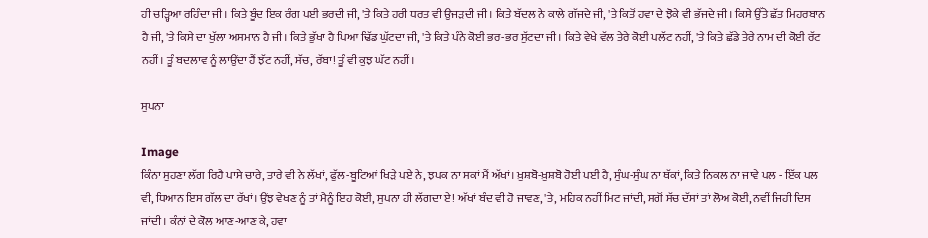ਹੀ ਚੜ੍ਹਿਆ ਰਹਿੰਦਾ ਜੀ। ਕਿਤੇ ਬੂੰਦ ਇਕ ਰੰਗ ਪਈ ਭਰਦੀ ਜੀ, 'ਤੇ ਕਿਤੇ ਹਰੀ ਧਰਤ ਵੀ ਉਜੜਦੀ ਜੀ। ਕਿਤੇ ਬੱਦਲ ਨੇ ਕਾਲੇ ਗੱਜਦੇ ਜੀ, 'ਤੇ ਕਿਤੋਂ ਹਵਾ ਦੇ ਝੋਕੇ ਵੀ ਭੱਜਦੇ ਜੀ। ਕਿਸੇ ਉੱਤੇ ਛੱਤ ਮਿਹਰਬਾਨ ਹੈ ਜੀ, 'ਤੇ ਕਿਸੇ ਦਾ ਖੁੱਲਾ ਅਸਮਾਨ ਹੈ ਜੀ। ਕਿਤੇ ਭੁੱਖਾ ਹੈ ਪਿਆ ਢਿੱਡ ਘੁੱਟਦਾ ਜੀ, 'ਤੇ ਕਿਤੇ ਪੰਨੇ ਕੋਈ ਭਰ-ਭਰ ਸੁੱਟਦਾ ਜੀ। ਕਿਤੇ ਵੇਖੇ ਵੱਲ ਤੇਰੇ ਕੋਈ ਪਲੱਟ ਨਹੀਂ, 'ਤੇ ਕਿਤੇ ਛੱਡੇ ਤੇਰੇ ਨਾਮ ਦੀ ਕੋਈ ਰੱਟ ਨਹੀਂ। ਤੂੰ ਬਦਲਾਵ ਨੂੰ ਲਾਉਂਦਾ ਹੈਂ ਝੱਟ ਨਹੀਂ, ਸੱਚ, ਰੱਬਾ! ਤੂੰ ਵੀ ਕੁਝ ਘੱਟ ਨਹੀਂ।

ਸੁਪਨਾ

Image
ਕਿੰਨਾ ਸੁਹਣਾ ਲੱਗ ਰਿਹੈ ਪਾਸੇ ਚਾਰੇ, ਤਾਰੇ ਵੀ ਨੇ ਲੱਖਾਂ, ਫੁੱਲ-ਬੂਟਿਆਂ ਖਿੜੇ ਪਏ ਨੇ, ਝਪਕ ਨਾ ਸਕਾਂ ਮੈਂ ਅੱਖਾਂ। ਖ਼ੁਸ਼ਬੋ-ਖ਼ੁਸ਼ਬੋ ਹੋਈ ਪਈ ਹੈ, ਸੁੰਘ-ਸੁੰਘ ਨਾ ਥੱਕਾਂ, ਕਿਤੇ ਨਿਕਲ ਨਾ ਜਾਵੇ ਪਲ - ਇੱਕ ਪਲ ਵੀ, ਧਿਆਨ ਇਸ ਗੱਲ ਦਾ ਰੱਖਾਂ। ਉਂਝ ਵੇਖਣ ਨੂੰ ਤਾਂ ਮੈਨੂੰ ਇਹ ਕੋਈ, ਸੁਪਨਾ ਹੀ ਲੱਗਦਾ ਏ! ਅੱਖਾਂ ਬੰਦ ਵੀ ਹੋ ਜਾਵਣ, 'ਤੇ, ਮਹਿਕ ਨਹੀਂ ਮਿਟ ਜਾਂਦੀ, ਸਗੋਂ ਸੱਚ ਦੱਸਾਂ ਤਾਂ ਲੋਅ ਕੋਈ, ਨਵੀਂ ਜਿਹੀ ਦਿਸ ਜਾਂਦੀ। ਕੰਨਾਂ ਦੇ ਕੋਲ ਆਣ-ਆਣ ਕੇ, ਹਵਾ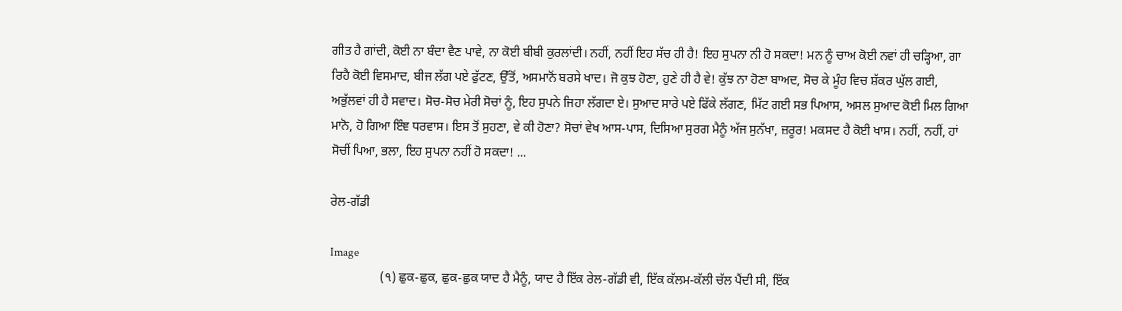ਗੀਤ ਹੈ ਗਾਂਦੀ, ਕੋਈ ਨਾ ਬੰਦਾ ਵੈਣ ਪਾਵੇ, ਨਾ ਕੋਈ ਬੀਬੀ ਕੁਰਲਾਂਦੀ। ਨਹੀਂ, ਨਹੀਂ ਇਹ ਸੱਚ ਹੀ ਹੈ! ਇਹ ਸੁਪਨਾ ਨੀ ਹੋ ਸਕਦਾ! ਮਨ ਨੂੰ ਚਾਅ ਕੋਈ ਨਵਾਂ ਹੀ ਚੜ੍ਹਿਆ, ਗਾ ਰਿਹੈ ਕੋਈ ਵਿਸਮਾਦ, ਬੀਜ ਲੱਗ ਪਏ ਫੁੱਟਣ, ਉੱਤੋਂ, ਅਸਮਾਨੋਂ ਬਰਸੇ ਖਾਦ। ਜੋ ਕੁਝ ਹੋਣਾ, ਹੁਣੇ ਹੀ ਹੈ ਵੇ! ਕੁੱਝ ਨਾ ਹੋਣਾ ਬਾਅਦ, ਸੋਚ ਕੇ ਮੂੰਹ ਵਿਚ ਸ਼ੱਕਰ ਘੁੱਲ ਗਈ, ਅਭੁੱਲਵਾਂ ਹੀ ਹੈ ਸਵਾਦ। ਸੋਚ-ਸੋਚ ਮੇਰੀ ਸੋਚਾਂ ਨੂੰ, ਇਹ ਸੁਪਨੇ ਜਿਹਾ ਲੱਗਦਾ ਏ। ਸੁਆਦ ਸਾਰੇ ਪਏ ਫਿੱਕੇ ਲੱਗਣ, ਮਿੱਟ ਗਈ ਸਭ ਪਿਆਸ, ਅਸਲ ਸੁਆਦ ਕੋਈ ਮਿਲ ਗਿਆ ਮਾਨੋ, ਹੋ ਗਿਆ ਇੰਞ ਧਰਵਾਸ। ਇਸ ਤੋਂ ਸੁਹਣਾ, ਵੇ ਕੀ ਹੋਣਾ? ਸੋਚਾਂ ਵੇਖ ਆਸ-ਪਾਸ, ਦਿਸਿਆ ਸੁਰਗ ਮੈਨੂੰ ਅੱਜ ਸੁਨੱਖਾ, ਜ਼ਰੂਰ! ਮਕਸਦ ਹੈ ਕੋਈ ਖਾਸ। ਨਹੀਂ, ਨਹੀਂ, ਹਾਂ ਸੋਚੀਂ ਪਿਆ, ਭਲਾ, ਇਹ ਸੁਪਨਾ ਨਹੀਂ ਹੋ ਸਕਦਾ! ...

ਰੇਲ-ਗੱਡੀ

Image
                (੧) ਛੁਕ-ਛੁਕ, ਛੁਕ-ਛੁਕ ਯਾਦ ਹੈ ਮੈਨੂੰ, ਯਾਦ ਹੈ ਇੱਕ ਰੇਲ-ਗੱਡੀ ਵੀ, ਇੱਕ ਕੱਲਮ-ਕੱਲੀ ਚੱਲ ਪੈਂਦੀ ਸੀ, ਇੱਕ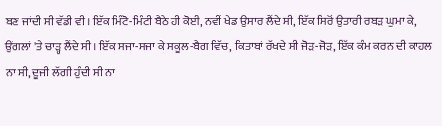ਬਣ ਜਾਂਦੀ ਸੀ ਵੱਡੀ ਵੀ। ਇੱਕ ਮਿੰਟੋ-ਮਿੰਟੀ ਬੈਠੇ ਹੀ ਕੋਈ, ਨਵੀਂ ਖੇਡ ਉਸਾਰ ਲੈਂਦੇ ਸੀ, ਇੱਕ ਸਿਰੋਂ ਉਤਾਰੀ ਰਬੜ ਘੁਮਾ ਕੇ, ਉਂਗਲਾਂ 'ਤੇ ਚਾੜ੍ਹ ਲੈਂਦੇ ਸੀ। ਇੱਕ ਸਜਾ-ਸਜਾ ਕੇ ਸਕੂਲ-ਬੈਗ ਵਿੱਚ, ਕਿਤਾਬਾਂ ਰੱਖਦੇ ਸੀ ਜੋੜ-ਜੋੜ, ਇੱਕ ਕੰਮ ਕਰਨ ਦੀ ਕਾਹਲ ਨਾ ਸੀ, ਦੂਜੀ ਲੱਗੀ ਹੁੰਦੀ ਸੀ ਨਾ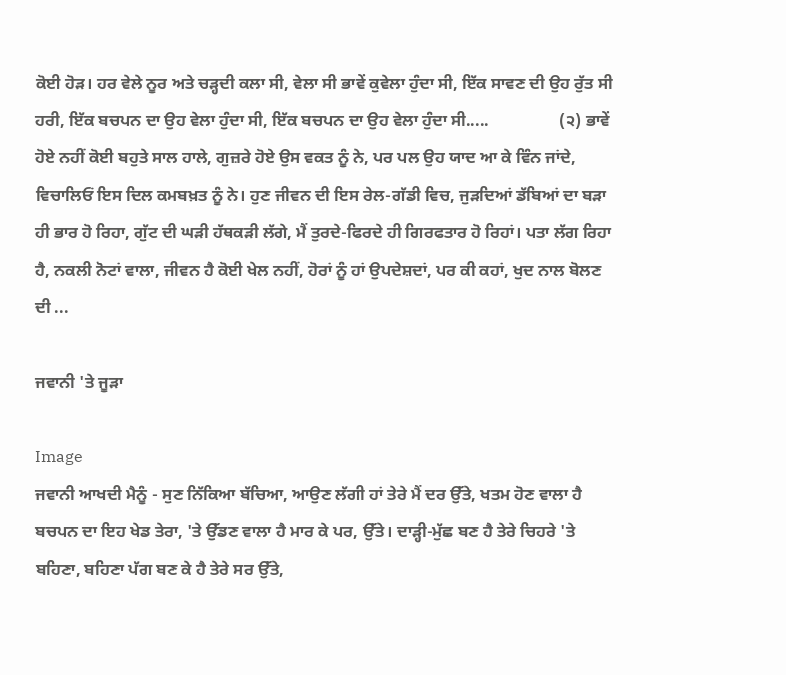ਕੋਈ ਹੋੜ। ਹਰ ਵੇਲੇ ਨੂਰ ਅਤੇ ਚੜ੍ਹਦੀ ਕਲਾ ਸੀ, ਵੇਲਾ ਸੀ ਭਾਵੇਂ ਕੁਵੇਲਾ ਹੁੰਦਾ ਸੀ, ਇੱਕ ਸਾਵਣ ਦੀ ਉਹ ਰੁੱਤ ਸੀ ਹਰੀ, ਇੱਕ ਬਚਪਨ ਦਾ ਉਹ ਵੇਲਾ ਹੁੰਦਾ ਸੀ, ਇੱਕ ਬਚਪਨ ਦਾ ਉਹ ਵੇਲਾ ਹੁੰਦਾ ਸੀ.....                 (੨) ਭਾਵੇਂ ਹੋਏ ਨਹੀਂ ਕੋਈ ਬਹੁਤੇ ਸਾਲ ਹਾਲੇ, ਗੁਜ਼ਰੇ ਹੋਏ ਉਸ ਵਕਤ ਨੂੰ ਨੇ, ਪਰ ਪਲ ਉਹ ਯਾਦ ਆ ਕੇ ਵਿੰਨ ਜਾਂਦੇ, ਵਿਚਾਲਿਓਂ ਇਸ ਦਿਲ ਕਮਬਖ਼ਤ ਨੂੰ ਨੇ। ਹੁਣ ਜੀਵਨ ਦੀ ਇਸ ਰੇਲ-ਗੱਡੀ ਵਿਚ, ਜੁੜਦਿਆਂ ਡੱਬਿਆਂ ਦਾ ਬੜਾ ਹੀ ਭਾਰ ਹੋ ਰਿਹਾ, ਗੁੱਟ ਦੀ ਘੜੀ ਹੱਥਕੜੀ ਲੱਗੇ, ਮੈਂ ਤੁਰਦੇ-ਫਿਰਦੇ ਹੀ ਗਿਰਫਤਾਰ ਹੋ ਰਿਹਾਂ। ਪਤਾ ਲੱਗ ਰਿਹਾ ਹੈ, ਨਕਲੀ ਨੋਟਾਂ ਵਾਲਾ, ਜੀਵਨ ਹੈ ਕੋਈ ਖੇਲ ਨਹੀਂ, ਹੋਰਾਂ ਨੂੰ ਹਾਂ ਉਪਦੇਸ਼ਦਾਂ, ਪਰ ਕੀ ਕਹਾਂ, ਖੁਦ ਨਾਲ ਬੋਲਣ ਦੀ ...

ਜਵਾਨੀ 'ਤੇ ਜੂੜਾ

Image
ਜਵਾਨੀ ਆਖਦੀ ਮੈਨੂੰ - ਸੁਣ ਨਿੱਕਿਆ ਬੱਚਿਆ, ਆਉਣ ਲੱਗੀ ਹਾਂ ਤੇਰੇ ਮੈਂ ਦਰ ਉੱਤੇ, ਖਤਮ ਹੋਣ ਵਾਲਾ ਹੈ ਬਚਪਨ ਦਾ ਇਹ ਖੇਡ ਤੇਰਾ, 'ਤੇ ਉੱਡਣ ਵਾਲਾ ਹੈ ਮਾਰ ਕੇ ਪਰ, ਉੱਤੇ। ਦਾੜ੍ਹੀ-ਮੁੱਛ ਬਣ ਹੈ ਤੇਰੇ ਚਿਹਰੇ 'ਤੇ ਬਹਿਣਾ, ਬਹਿਣਾ ਪੱਗ ਬਣ ਕੇ ਹੈ ਤੇਰੇ ਸਰ ਉੱਤੇ,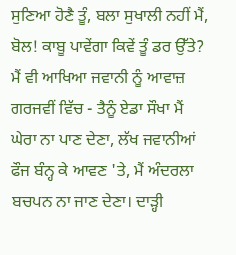ਸੁਣਿਆ ਹੋਣੈ ਤੂੰ, ਬਲਾ ਸੁਖਾਲੀ ਨਹੀਂ ਮੈਂ, ਬੋਲ! ਕਾਬੂ ਪਾਵੇਂਗਾ ਕਿਵੇਂ ਤੂੰ ਡਰ ਉੱਤੇ? ਮੈਂ ਵੀ ਆਖਿਆ ਜਵਾਨੀ ਨੂੰ ਆਵਾਜ਼ ਗਰਜਵੀਂ ਵਿੱਚ - ਤੈਨੂੰ ਏਡਾ ਸੌਖਾ ਮੈਂ ਘੇਰਾ ਨਾ ਪਾਣ ਦੇਣਾ, ਲੱਖ ਜਵਾਨੀਆਂ ਫੌਜ ਬੰਨ੍ਹ ਕੇ ਆਵਣ 'ਤੇ, ਮੈਂ ਅੰਦਰਲਾ ਬਚਪਨ ਨਾ ਜਾਣ ਦੇਣਾ। ਦਾੜ੍ਹੀ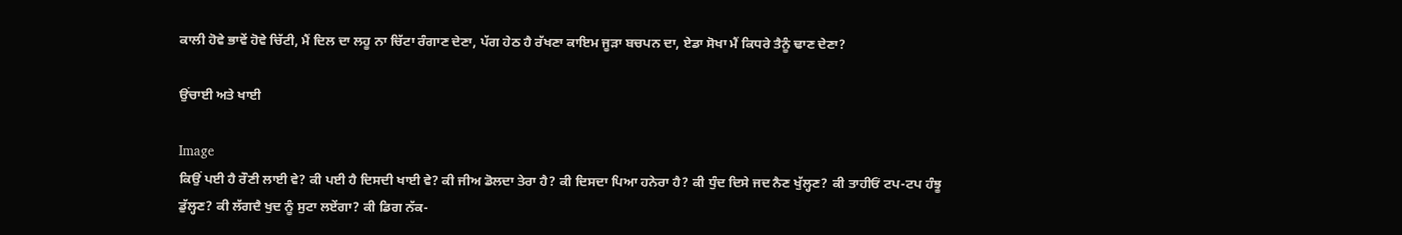ਕਾਲੀ ਹੋਵੇ ਭਾਵੇਂ ਹੋਵੇ ਚਿੱਟੀ, ਮੈਂ ਦਿਲ ਦਾ ਲਹੂ ਨਾ ਚਿੱਟਾ ਰੰਗਾਣ ਦੇਣਾ, ਪੱਗ ਹੇਠ ਹੈ ਰੱਖਣਾ ਕਾਇਮ ਜੂੜਾ ਬਚਪਨ ਦਾ, ਏਡਾ ਸੋਖਾ ਮੈਂ ਕਿਧਰੇ ਤੈਨੂੰ ਢਾਣ ਦੇਣਾ?

ਉਂਚਾਈ ਅਤੇ ਖਾਈ

Image
ਕਿਉਂ ਪਈ ਹੈ ਰੌਣੀ ਲਾਈ ਵੇ? ਕੀ ਪਈ ਹੈ ਦਿਸਦੀ ਖਾਈ ਵੇ? ਕੀ ਜੀਅ ਡੋਲਦਾ ਤੇਰਾ ਹੈ? ਕੀ ਦਿਸਦਾ ਪਿਆ ਹਨੇਰਾ ਹੈ? ਕੀ ਧੁੰਦ ਦਿਸੇ ਜਦ ਨੈਣ ਖੁੱਲ੍ਹਣ? ਕੀ ਤਾਹੀਓਂ ਟਪ-ਟਪ ਹੰਝੂ ਡੁੱਲ੍ਹਣ? ਕੀ ਲੱਗਦੈ ਖੁਦ ਨੂੰ ਸੁਟਾ ਲਏਂਗਾ? ਕੀ ਡਿਗ ਨੱਕ-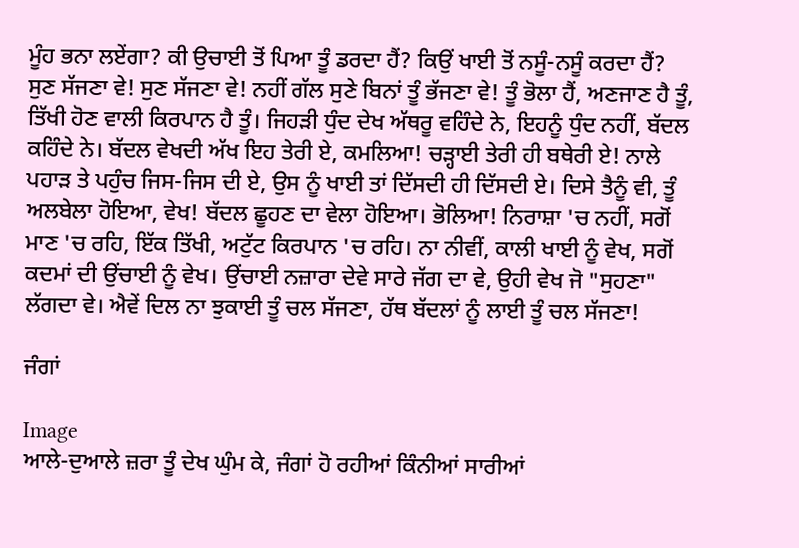ਮੂੰਹ ਭਨਾ ਲਏਂਗਾ? ਕੀ ਉਚਾਈ ਤੋਂ ਪਿਆ ਤੂੰ ਡਰਦਾ ਹੈਂ? ਕਿਉਂ ਖਾਈ ਤੋਂ ਨਸੂੰ-ਨਸੂੰ ਕਰਦਾ ਹੈਂ? ਸੁਣ ਸੱਜਣਾ ਵੇ! ਸੁਣ ਸੱਜਣਾ ਵੇ! ਨਹੀਂ ਗੱਲ ਸੁਣੇ ਬਿਨਾਂ ਤੂੰ ਭੱਜਣਾ ਵੇ! ਤੂੰ ਭੋਲਾ ਹੈਂ, ਅਣਜਾਣ ਹੈ ਤੂੰ, ਤਿੱਖੀ ਹੋਣ ਵਾਲੀ ਕਿਰਪਾਨ ਹੈ ਤੂੰ। ਜਿਹੜੀ ਧੁੰਦ ਦੇਖ ਅੱਥਰੂ ਵਹਿੰਦੇ ਨੇ, ਇਹਨੂੰ ਧੁੰਦ ਨਹੀਂ, ਬੱਦਲ ਕਹਿੰਦੇ ਨੇ। ਬੱਦਲ ਵੇਖਦੀ ਅੱਖ ਇਹ ਤੇਰੀ ਏ, ਕਮਲਿਆ! ਚੜ੍ਹਾਈ ਤੇਰੀ ਹੀ ਬਥੇਰੀ ਏ! ਨਾਲੇ ਪਹਾੜ ਤੇ ਪਹੁੰਚ ਜਿਸ-ਜਿਸ ਦੀ ਏ, ਉਸ ਨੂੰ ਖਾਈ ਤਾਂ ਦਿੱਸਦੀ ਹੀ ਦਿੱਸਦੀ ਏ। ਦਿਸੇ ਤੈਨੂੰ ਵੀ, ਤੂੰ ਅਲਬੇਲਾ ਹੋਇਆ, ਵੇਖ! ਬੱਦਲ ਛੂਹਣ ਦਾ ਵੇਲਾ ਹੋਇਆ। ਭੋਲਿਆ! ਨਿਰਾਸ਼ਾ 'ਚ ਨਹੀਂ, ਸਗੋਂ ਮਾਣ 'ਚ ਰਹਿ, ਇੱਕ ਤਿੱਖੀ, ਅਟੁੱਟ ਕਿਰਪਾਨ 'ਚ ਰਹਿ। ਨਾ ਨੀਵੀਂ, ਕਾਲੀ ਖਾਈ ਨੂੰ ਵੇਖ, ਸਗੋਂ ਕਦਮਾਂ ਦੀ ਉਂਚਾਈ ਨੂੰ ਵੇਖ। ਉਂਚਾਈ ਨਜ਼ਾਰਾ ਦੇਵੇ ਸਾਰੇ ਜੱਗ ਦਾ ਵੇ, ਉਹੀ ਵੇਖ ਜੋ "ਸੁਹਣਾ" ਲੱਗਦਾ ਵੇ। ਐਵੇਂ ਦਿਲ ਨਾ ਝੁਕਾਈ ਤੂੰ ਚਲ ਸੱਜਣਾ, ਹੱਥ ਬੱਦਲਾਂ ਨੂੰ ਲਾਈ ਤੂੰ ਚਲ ਸੱਜਣਾ!

ਜੰਗਾਂ

Image
ਆਲੇ-ਦੁਆਲੇ ਜ਼ਰਾ ਤੂੰ ਦੇਖ ਘੁੰਮ ਕੇ, ਜੰਗਾਂ ਹੋ ਰਹੀਆਂ ਕਿੰਨੀਆਂ ਸਾਰੀਆਂ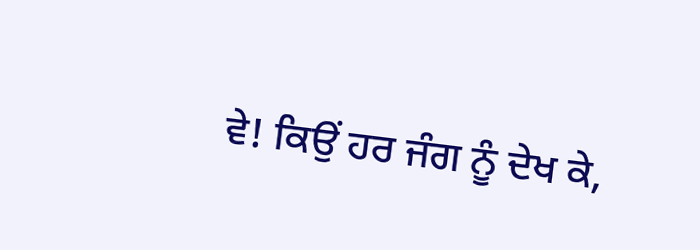ਵੇ! ਕਿਉਂ ਹਰ ਜੰਗ ਨੂੰ ਦੇਖ ਕੇ,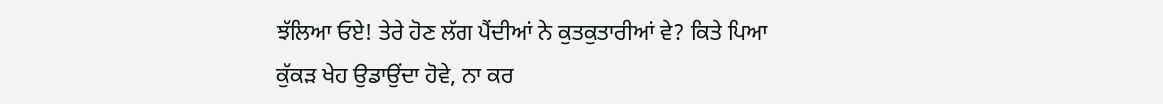ਝੱਲਿਆ ਓਏ! ਤੇਰੇ ਹੋਣ ਲੱਗ ਪੈਂਦੀਆਂ ਨੇ ਕੁਤਕੁਤਾਰੀਆਂ ਵੇ? ਕਿਤੇ ਪਿਆ ਕੁੱਕੜ ਖੇਹ ਉਡਾਉਂਦਾ ਹੋਵੇ, ਨਾ ਕਰ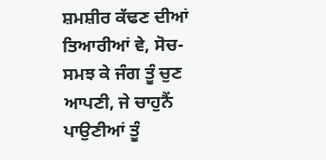ਸ਼ਮਸ਼ੀਰ ਕੱਢਣ ਦੀਆਂ ਤਿਆਰੀਆਂ ਵੇ, ਸੋਚ-ਸਮਝ ਕੇ ਜੰਗ ਤੂੰ ਚੁਣ ਆਪਣੀ, ਜੇ ਚਾਹੁਨੈਂ ਪਾਉਣੀਆਂ ਤੂੰ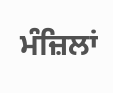ਮੰਜ਼ਿਲਾਂ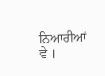ਨਿਆਰੀਆਂ ਵੇ ।